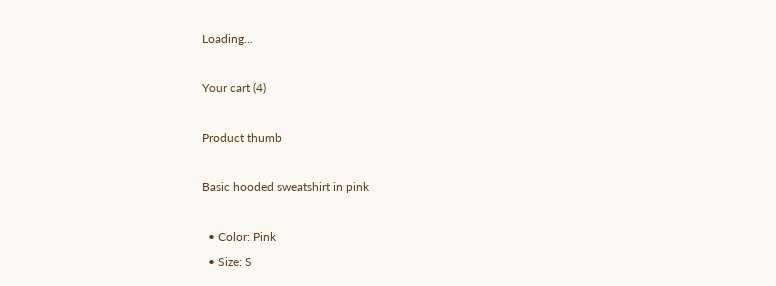Loading...

Your cart (4)

Product thumb

Basic hooded sweatshirt in pink

  • Color: Pink
  • Size: S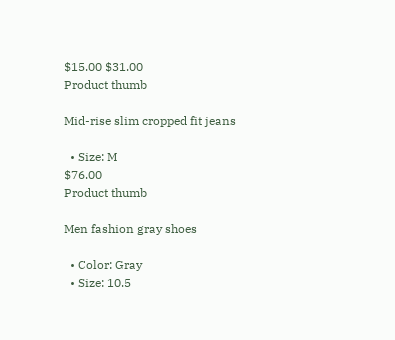$15.00 $31.00
Product thumb

Mid-rise slim cropped fit jeans

  • Size: M
$76.00
Product thumb

Men fashion gray shoes

  • Color: Gray
  • Size: 10.5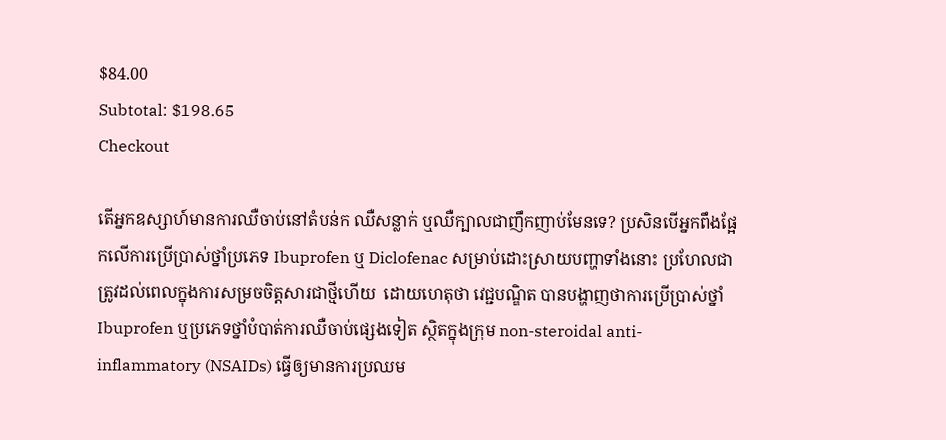$84.00
Subtotal: $198.65
Checkout

តើអ្នកឧស្សាហ៍មានការឈឺចាប់នៅតំបន់ក ឈឺសន្លាក់ ឬឈឺក្បាលជាញឹកញាប់មែនទេ? ប្រសិនបើអ្នកពឹងផ្អែកលើការប្រើប្រាស់ថ្នាំប្រភេទ Ibuprofen ឬ Diclofenac សម្រាប់ដោះស្រាយបញ្ហាទាំងនោះ ប្រហែលជាត្រូវដល់ពេលក្នុងការសម្រចចិត្តសារជាថ្មីហើយ  ដោយហេតុថា វេជ្ជបណ្ឌិត បានបង្ហាញថាការប្រើប្រាស់ថ្នាំ Ibuprofen ឬប្រភេទថ្នាំបំបាត់ការឈឺចាប់ផ្សេងទៀត ស្ថិតក្នុងក្រុម non-steroidal anti-inflammatory (NSAIDs) ធ្វើឲ្យមានការប្រឈម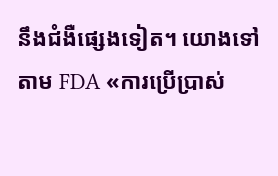នឹងជំងឺផ្សេងទៀត។ យោងទៅតាម FDA «ការប្រើប្រាស់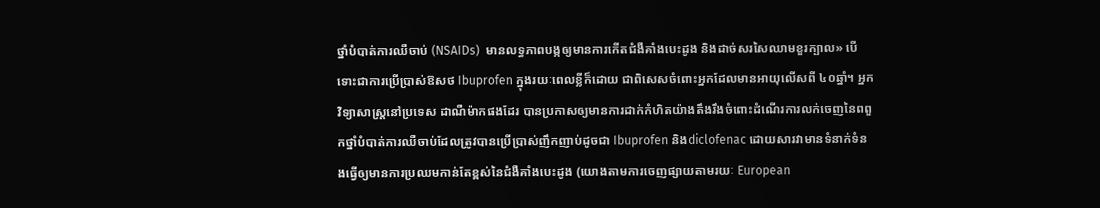ថ្នាំបំបាត់ការឈឺចាប់ (NSAIDs)  មានលទ្ធភាពបង្កឲ្យមានការកើតជំងឺគាំងបេះដូង និងដាច់សរសៃឈាមខួរក្បាល» បើទោះជាការប្រើប្រាស់ឱសថ Ibuprofen ក្នុងរយៈពេលខ្លីក៏ដោយ ជាពិសេសចំពោះអ្នកដែលមានអាយុលើសពី ៤០ឆ្នាំ។ អ្នកវិទ្យាសាស្រ្តនៅប្រទេស ដាណឺម៉ាកផងដែរ បានប្រកាសឲ្យមានការដាក់កំហិតយ៉ាងតឹងរឹងចំពោះដំណើរការលក់ចេញនៃពពួកថ្នាំបំបាត់ការឈឺចាប់ដែលត្រូវបានប្រើប្រាស់ញឹកញាប់ដូចជា Ibuprofen និងdiclofenac ដោយសារវាមានទំនាក់ទំនងធ្វើឲ្យមានការប្រឈមកាន់តែខ្ពស់នៃជំងឺគាំងបេះដូង (យោងតាមការចេញផ្សាយតាមរយៈ European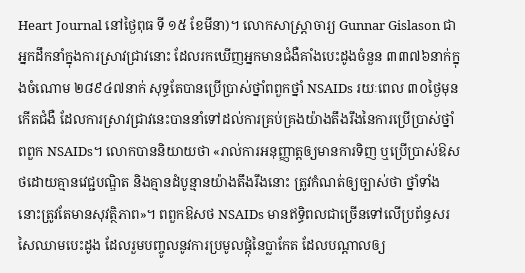Heart Journal នៅថ្ងៃពុធ ទី ១៥ ខែមីនា)។ លោកសាស្រ្តាចារ្យ Gunnar Gislason ជាអ្នកដឹកនាំក្នុងការស្រាវជ្រាវនោះ ដែលរកឃើញអ្នកមានជំងឺគាំងបេះដូងចំនួន ៣៣៧៦នាក់ក្នុងចំណោម ២៨៩៤៧នាក់ សុទ្ធតែបានប្រើប្រាស់ថ្នាំពពួកថ្នាំ NSAIDs រយៈពេល ៣០ថ្ងៃមុនកើតជំងឺ ដែលការស្រាវជ្រាវនេះបាននាំទៅដល់ការគ្រប់គ្រងយ៉ាងតឹងរឹងនៃការប្រើប្រាស់ថ្នាំពពួក NSAIDs។ លោកបាននិយាយថា «រាល់ការអនុញ្ញាត្តឲ្យមានការទិញ ឬប្រើប្រាស់ឱសថដោយគ្មានវេជ្ជបណ្ឌិត និងគ្មានដំបូន្មានយ៉ាងតឹងរឹងនោះ ត្រូវកំណត់ឲ្យច្បាស់ថា ថ្នាំទាំងនោះត្រូវតែមានសុវត្ថិភាព»។ ពពួកឱសថ NSAIDs មានឥទ្ធិពលជាច្រើនទៅលើប្រព័ន្ធសរសៃឈាមបេះដូង ដែលរួមបញ្ចូលនូវការប្រមូលផ្តុំនៃប្លាកែត ដែលបណ្តាលឲ្យ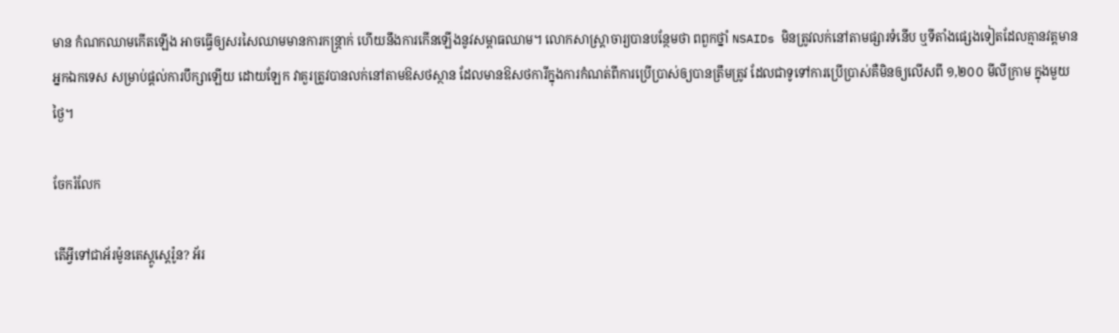មាន កំណកឈាមកើតឡើង អាចធ្វើឲ្យសរសៃឈាមមានការកន្រ្តាក់ ហើយនឹងការកើនឡើងនូវសម្ពាធឈាម។ លោកសាស្រ្តាចារ្យបានបន្ថែមថា ពពួកថ្នាំ NSAIDs មិនត្រូវលក់នៅតាមផ្សារទំនើប ឬទីតាំងផ្សេងទៀតដែលគ្មានវត្តមានអ្នកឯកទេស សម្រាប់ផ្តល់ការបឹក្សាឡើយ ដោយឡែក វាគួរត្រូវបានលក់នៅតាមឱសថស្ថាន ដែលមានឱសថការីក្នុងការកំណត់ពីការប្រើប្រាស់ឲ្យបានត្រឹមត្រូវ ដែលជាទូទៅការប្រើប្រាស់គឺមិនឲ្យលើសពី ១,២០០ មីលីក្រាម ក្នុងមួយថ្ងៃ។

ចែករំលែក

តើអ្វីទៅជាអ័រម៉ូនតេស្តូស្តេរ៉ូន? អ័រ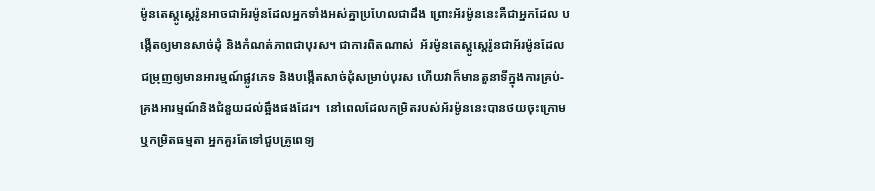ម៉ូនតេស្តូស្តេរ៉ូនអាចជាអ័រម៉ូនដែលអ្នកទាំងអស់គ្នាប្រហែលជាដឹង ព្រោះអ័រម៉ូននេះគឺជាអ្នកដែល បង្កើតឲ្យមានសាច់ដុំ និងកំណត់ភាពជាបុរស។ ជាការពិតណាស់  អ័រម៉ូនតេស្តូស្តេរ៉ូនជាអ័រម៉ូនដែល ជម្រុញឲ្យមានអារម្មណ៍ផ្លូវភេទ និងបង្កើតសាច់ដុំសម្រាប់បុរស ហើយវាក៏មានតួនាទីក្នុងការគ្រប់-គ្រងអារម្មណ៍និងជំនួយដល់ឆ្អឹងផងដែរ។  នៅពេលដែលកម្រិតរបស់អ័រម៉ូននេះបានថយចុះក្រោម ឬកម្រិតធម្មតា អ្នកគួរតែទៅជួបគ្រូពេទ្យ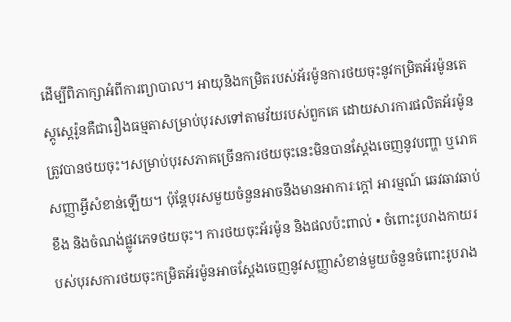ដើម្បីពិភាក្សាអំពីការព្យាបាល។ អាយុនិងកម្រិតរបស់អ័រម៉ូនការថយចុះនូវកម្រិតអ័រម៉ូនតេស្តូស្តេរ៉ូនគឺជារឿងធម្មតាសម្រាប់បុរសទៅតាមវ័យរបស់ពួកគេ ដោយសារការផលិតអ័រម៉ូនត្រូវបានថយចុះ។សម្រាប់បុរសភាគច្រើនការថយចុះនេះមិនបានស្តែងចេញនូវបញ្ហា ឬរោគសញ្ញាអ្វីសំខាន់ឡើយ។ ប៉ុន្តែបុរសមួយចំនួនអាចនឹងមានអាការៈក្តៅ អារម្មណ៍ ឆេវឆាវឆាប់ខឹង និងចំណង់ផ្លូវភេទថយចុះ។ ការថយចុះអ័រម៉ូន និងផលប៉ះពាល់ • ចំពោះរូបរាងកាយរបស់បុរសការថយចុះកម្រិតអ័រម៉ូនអាចស្តែងចេញនូវសញ្ញាសំខាន់មួយចំនួនចំពោះរូបរាង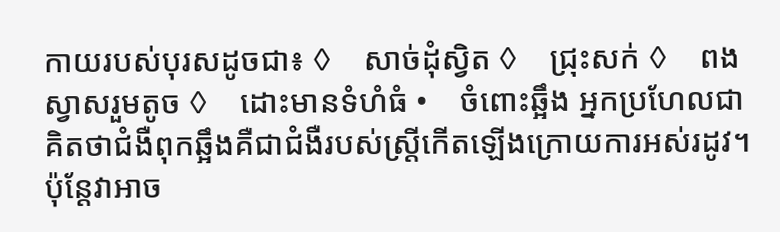កាយរបស់បុរសដូចជា៖ ◊    សាច់ដុំស្វិត ◊    ជ្រុះសក់ ◊    ពងស្វាសរួមតូច ◊    ដោះមានទំហំធំ •    ចំពោះឆ្អឹង អ្នកប្រហែលជាគិតថាជំងឺពុកឆ្អឹងគឺជាជំងឺរបស់ស្រ្តីកើតឡើងក្រោយការអស់រដូវ។ ប៉ុន្តែវាអាច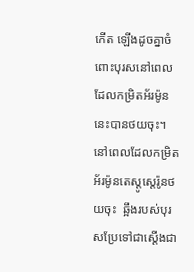កើត ឡើងដូចគ្នាចំពោះបុរសនៅពេលដែលកម្រិតអ័រម៉ូននេះបានថយចុះ។ នៅពេលដែលកម្រិតអ័រម៉ូនតេស្តូស្តេរ៉ូនថយចុះ  ឆ្អឹងរបស់បុរសប្រែទៅជាស្តើងជា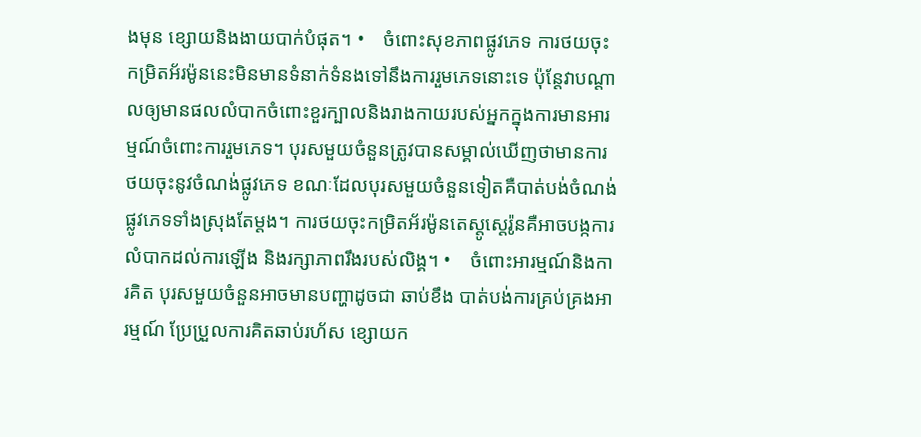ងមុន ខ្សោយនិងងាយបាក់បំផុត។ •    ចំពោះសុខភាពផ្លូវភេទ ការថយចុះកម្រិតអ័រម៉ូននេះមិនមានទំនាក់ទំនងទៅនឹងការរួមភេទនោះទេ ប៉ុន្តែវាបណ្តាលឲ្យមានផលលំបាកចំពោះខួរក្បាលនិងរាងកាយរបស់អ្នកក្នុងការមានអារម្មណ៍ចំពោះការរួមភេទ។ បុរសមួយចំនួនត្រូវបានសម្គាល់ឃើញថាមានការថយចុះនូវចំណង់ផ្លូវភេទ ខណៈដែលបុរសមួយចំនួនទៀតគឺបាត់បង់ចំណង់ផ្លូវភេទទាំងស្រុងតែម្តង។ ការថយចុះកម្រិតអ័រម៉ូនតេស្តូស្តេរ៉ូនគឺអាចបង្កការលំបាកដល់ការឡើង និងរក្សាភាពរឹងរបស់លិង្គ។ •    ចំពោះអារម្មណ៍និងការគិត បុរសមួយចំនួនអាចមានបញ្ហាដូចជា ឆាប់ខឹង បាត់បង់ការគ្រប់គ្រងអារម្មណ៍ ប្រែប្រួលការគិតឆាប់រហ័ស ខ្សោយក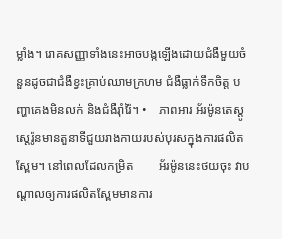ម្លាំង។ រោគសញ្ញាទាំងនេះអាចបង្កឡើងដោយជំងឺមួយចំនួនដូចជាជំងឺខ្វះគ្រាប់ឈាមក្រហម ជំងឺធ្លាក់ទឹកចិត្ត បញ្ហាគេងមិនលក់ និងជំងឺរ៉ាំរ៉ៃ។ •    ភាពអារ អ័រម៉ូនតេស្តូស្តេរ៉ូនមានតួនាទីជួយរាងកាយរបស់បុរសក្នុងការផលិតស្ពែម។ នៅពេលដែលកម្រិត        អ័រម៉ូននេះថយចុះ វាបណ្តាលឲ្យការផលិតស្ពែមមានការ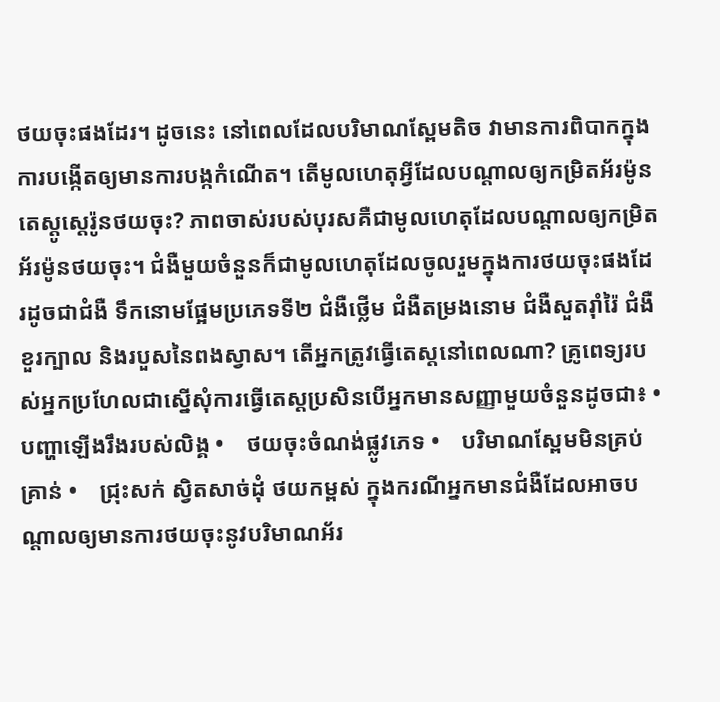ថយចុះផងដែរ។ ដូចនេះ នៅពេលដែលបរិមាណស្ពែមតិច វាមានការពិបាកក្នុងការបង្កើតឲ្យមានការបង្កកំណើត។ តើមូលហេតុអ្វីដែលបណ្តាលឲ្យកម្រិតអ័រម៉ូនតេស្តូស្តេរ៉ូនថយចុះ? ភាពចាស់របស់បុរសគឺជាមូលហេតុដែលបណ្តាលឲ្យកម្រិតអ័រម៉ូនថយចុះ។ ជំងឺមួយចំនួនក៏ជាមូលហេតុដែលចូលរួមក្នុងការថយចុះផងដែរដូចជាជំងឺ ទឹកនោមផ្អែមប្រភេទទី២ ជំងឺថ្លើម ជំងឺតម្រងនោម ជំងឺសួតរ៉ាំរ៉ៃ ជំងឺខួរក្បាល និងរបួសនៃពងស្វាស។ តើអ្នកត្រូវធ្វើតេស្តនៅពេលណា? គ្រូពេទ្យរបស់អ្នកប្រហែលជាស្នើសុំការធ្វើតេស្តប្រសិនបើអ្នកមានសញ្ញាមួយចំនួនដូចជា៖ •    បញ្ហាឡើងរឹងរបស់លិង្គ •    ថយចុះចំណង់ផ្លូវភេទ •    បរិមាណស្ពែមមិនគ្រប់គ្រាន់ •    ជ្រុះសក់ ស្វិតសាច់ដុំ ថយកម្ពស់ ក្នុងករណីអ្នកមានជំងឺដែលអាចបណ្តាលឲ្យមានការថយចុះនូវបរិមាណអ័រ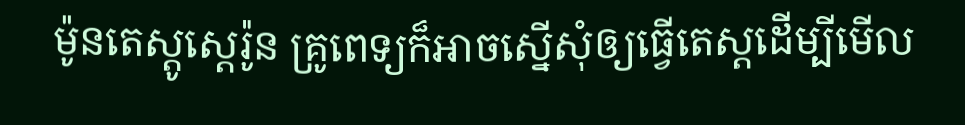ម៉ូនតេស្តូស្តេរ៉ូន គ្រូពេទ្យក៏អាចស្នើសុំឲ្យធ្វើតេស្តដើម្បីមើល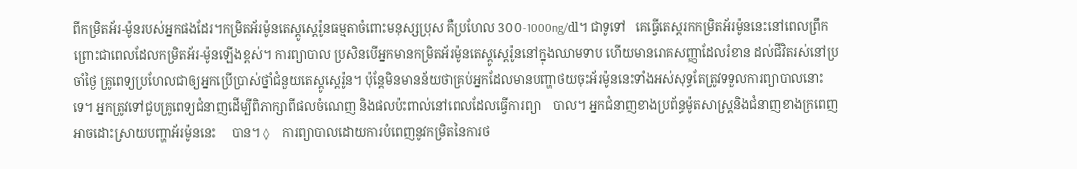ពីកម្រិតអ័រ-ម៉ូនរបស់អ្នកផងដែរ។កម្រិតអ័រម៉ូនតេស្តូស្តេរ៉ូនធម្មតាចំពោះមនុស្សប្រុស គឺប្រហែល 3០០-1000ng/dl។ ជាទូទៅ   គេធ្វើតេស្តរកកម្រិតអ័រម៉ូននេះនៅពេលព្រឹក ព្រោះជាពេលដែលកម្រិតអ័រ-ម៉ូនឡើងខ្ពស់។ ការព្យាបាល ប្រសិនបើអ្នកមានកម្រិតអ័រម៉ូនតេស្តូស្តេរ៉ូននៅក្នុងឈាមទាប ហើយមានរោគសញ្ញាដែលរំខាន ដល់ជីវិតរស់នៅប្រចាំថ្ងៃ គ្រូពេទ្យប្រហែលជាឲ្យអ្នកប្រើប្រាស់ថ្នាំជំនួយតេស្តូស្តេរ៉ូន។ ប៉ុន្តែមិនមានន័យថាគ្រប់អ្នកដែលមានបញ្ហាថយចុះអ័រម៉ូននេះទាំងអស់សុទ្ធតែត្រូវទទួលការព្យាបាលនោះទេ។ អ្នកត្រូវទៅជួបគ្រូពេទ្យជំនាញដើម្បីពិភាក្សាពីផលចំណេញ និងផលប៉ះពាល់នៅពេលដែលធ្វើការព្យា    បាល។ អ្នកជំនាញខាងប្រព័ន្ធម៉ូតសាស្ត្រនិងជំនាញខាងក្រពេញអាចដោះស្រាយបញ្ហាអ័រម៉ូននេះ     បាន។ ◊    ការព្យាបាលដោយការបំពេញនូវកម្រិតនៃការថ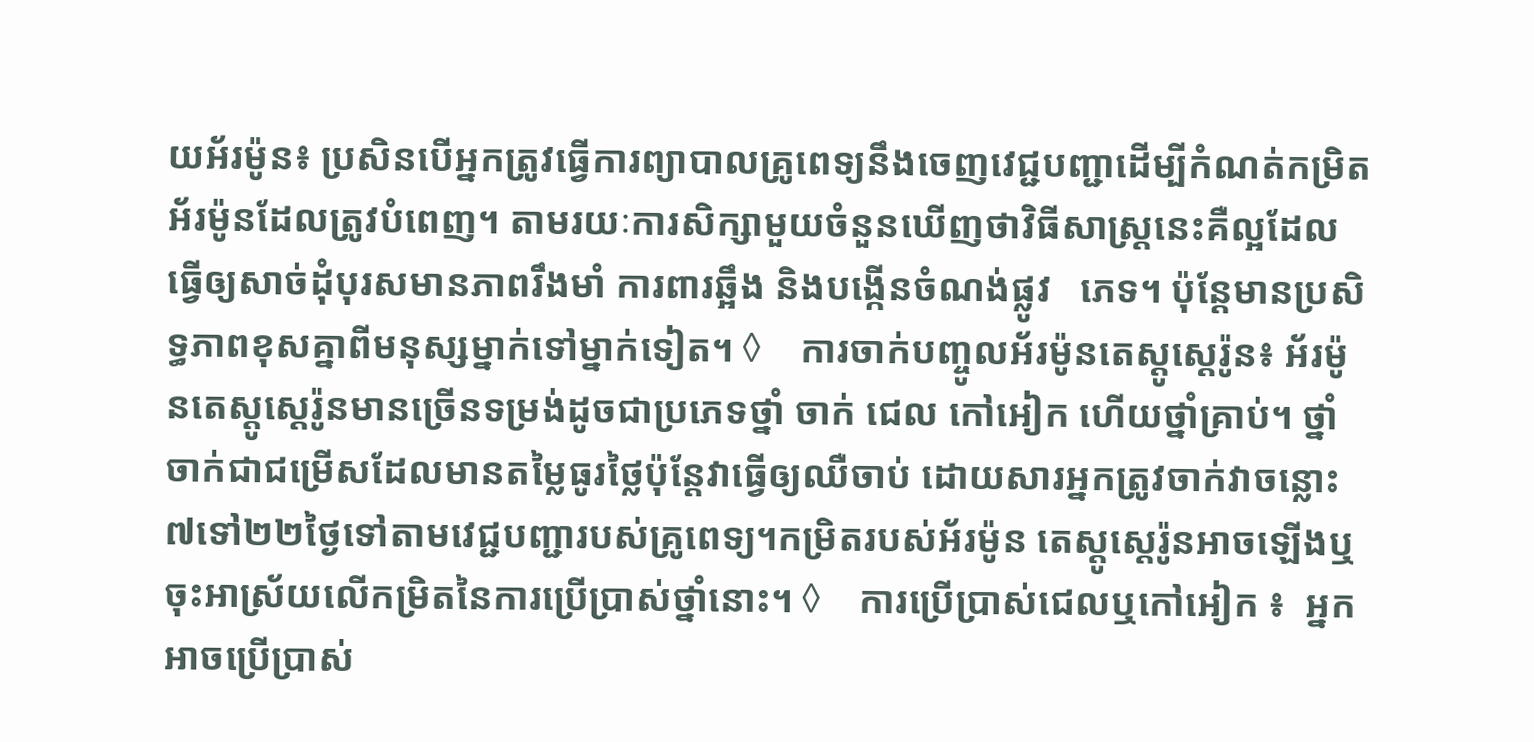យអ័រម៉ូន៖ ប្រសិនបើអ្នកត្រូវធ្វើការព្យាបាលគ្រូពេទ្យនឹងចេញវេជ្ជបញ្ជាដើម្បីកំណត់កម្រិតអ័រម៉ូនដែលត្រូវបំពេញ។ តាមរយៈការសិក្សាមួយចំនួនឃើញថាវិធីសាស្រ្តនេះគឺល្អដែលធ្វើឲ្យសាច់ដុំបុរសមានភាពរឹងមាំ ការពារឆ្អឹង និងបង្កើនចំណង់ផ្លូវ   ភេទ។ ប៉ុន្តែមានប្រសិទ្ធភាពខុសគ្នាពីមនុស្សម្នាក់ទៅម្នាក់ទៀត។ ◊    ការចាក់បញ្ចូលអ័រម៉ូនតេស្តូស្តេរ៉ូន៖ អ័រម៉ូនតេស្តូស្តេរ៉ូនមានច្រើនទម្រង់ដូចជាប្រភេទថ្នាំ ចាក់ ជេល កៅអៀក ហើយថ្នាំគ្រាប់។ ថ្នាំចាក់ជាជម្រើសដែលមានតម្លៃធូរថ្លៃប៉ុន្តែវាធ្វើឲ្យឈឺចាប់ ដោយសារអ្នកត្រូវចាក់វាចន្លោះ ៧ទៅ២២ថ្ងៃទៅតាមវេជ្ជបញ្ជារបស់គ្រូពេទ្យ។កម្រិតរបស់អ័រម៉ូន តេស្តូស្តេរ៉ូនអាចឡើងឬចុះអាស្រ័យលើកម្រិតនៃការប្រើប្រាស់ថ្នាំនោះ។ ◊    ការប្រើប្រាស់ជេលឬកៅអៀក ៖  អ្នកអាចប្រើប្រាស់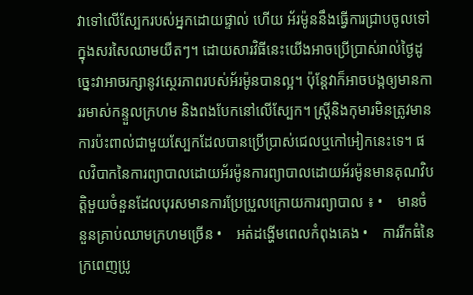វាទៅលើស្បែករបស់អ្នកដោយផ្ទាល់ ហើយ អ័រម៉ូននឹងធ្វើការជ្រាបចូលទៅក្នុងសរសៃឈាមយឺតៗ។ ដោយសារវិធីនេះយើងអាចប្រើប្រាស់រាល់ថ្ងៃដូច្នេះវាអាចរក្សានូវស្ថេរភាពរបស់អ័រម៉ូនបានល្អ។ ប៉ុន្តែវាក៏អាចបង្កឲ្យមានការរមាស់កន្ទួលក្រហម និងពងបែកនៅលើស្បែក។ ស្រ្តីនិងកុមារមិនត្រូវមានការប៉ះពាល់ជាមួយស្បែកដែលបានប្រើប្រាស់ជេលឬកៅអៀកនេះទេ។ ផលវិបាកនៃការព្យាបាលដោយអ័រម៉ូនការព្យាបាលដោយអ័រម៉ូនមានគុណវិបត្តិមួយចំនួនដែលបុរសមានការប្រែប្រួលក្រោយការព្យាបាល ៖ •    មានចំនួនគ្រាប់ឈាមក្រហមច្រើន •    អត់ដង្ហើមពេលកំពុងគេង •    ការរីកធំនៃក្រពេញប្រូ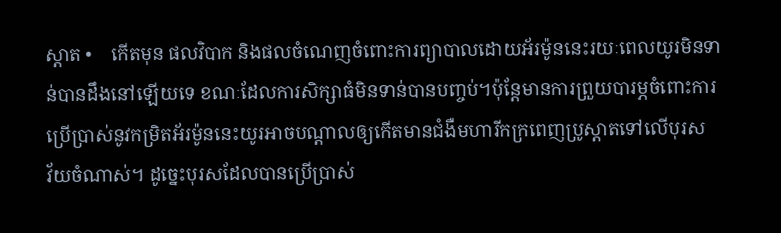ស្តាត •    កើតមុន ផលវិបាក និងផលចំណេញចំពោះការព្យាបាលដោយអ័រម៉ូននេះរយៈពេលយូរមិនទាន់បានដឹងនៅឡើយទេ ខណៈដែលការសិក្សាធំមិនទាន់បានបញ្ចប់។ប៉ុន្តែមានការព្រួយបារម្ភចំពោះការ ប្រើប្រាស់នូវកម្រិតអ័រម៉ូននេះយូរអាចបណ្តាលឲ្យកើតមានជំងឺមហារីកក្រពេញប្រូស្តាតទៅលើបុរស   វ័យចំណាស់។ ដូច្នេះបុរសដែលបានប្រើប្រាស់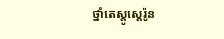ថ្នាំតេស្តូស្តេរ៉ូន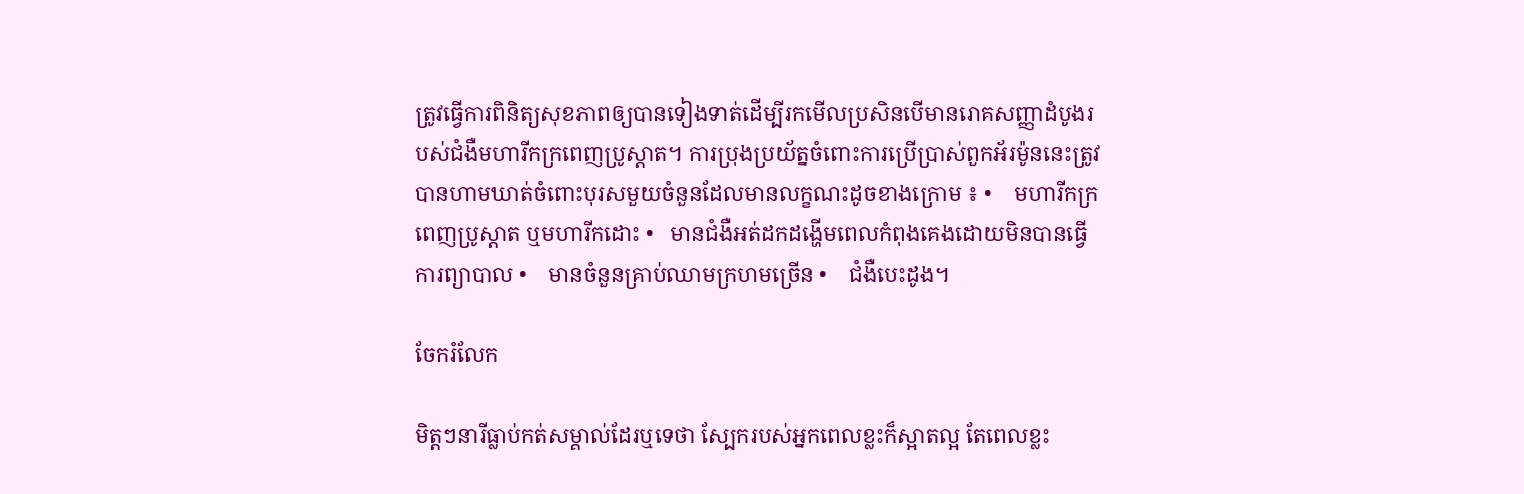ត្រូវធ្វើការពិនិត្យសុខភាពឲ្យបានទៀងទាត់ដើម្បីរកមើលប្រសិនបើមានរោគសញ្ញាដំបូងរបស់ជំងឺមហារីកក្រពេញប្រូស្តាត។ ការប្រុងប្រយ័ត្នចំពោះការប្រើប្រាស់ពួកអ័រម៉ូននេះត្រូវបានហាមឃាត់ចំពោះបុរសមួយចំនួនដែលមានលក្ខណះដូចខាងក្រោម ៖ •    មហារីកក្រពេញប្រូស្តាត ឬមហារីកដោះ •   មានជំងឺអត់ដកដង្ហើមពេលកំពុងគេងដោយមិនបានធ្វើការព្យាបាល •    មានចំនួនគ្រាប់ឈាមក្រហមច្រើន •    ជំងឺបេះដូង។

ចែករំលែក

មិត្តៗនារីធ្លាប់កត់សម្គាល់ដែរឬទេថា ស្បែករបស់អ្នកពេលខ្លះក៏ស្អាតល្អ តែពេលខ្លះ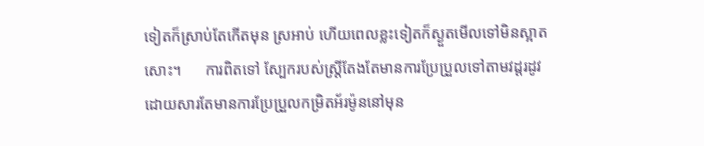ទៀតក៏ស្រាប់តែកើតមុន ស្រអាប់ ហើយពេលខ្លះទៀតក៏ស្ងួតមើលទៅមិនស្អាតសោះ។      ការពិតទៅ ស្បែករបស់ស្ត្រីតែងតែមានការប្រែប្រួលទៅតាមវដ្តរដូវ ដោយសារតែមានការប្រែប្រួលកម្រិតអ័រម៉ូននៅមុន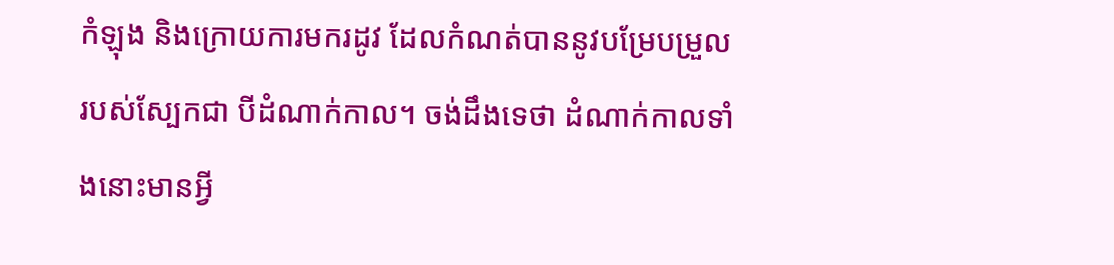កំឡុង និងក្រោយការមករដូវ ដែលកំណត់បាននូវបម្រែបម្រួលរបស់ស្បែកជា បីដំណាក់កាល។ ចង់ដឹងទេថា ដំណាក់កាលទាំងនោះមានអ្វី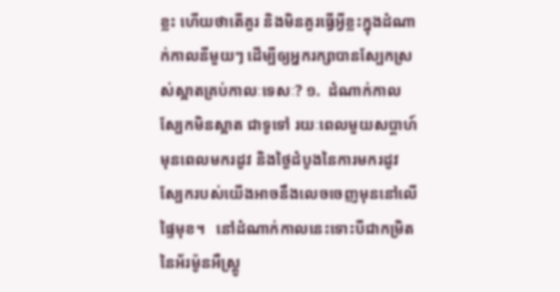ខ្លះ ហើយថាតើគួរ និងមិនគួរធ្វើអ្វីខ្លះក្នុងដំណាក់កាលនីមួយៗ ដើម្បីឲ្យអ្នករក្សាបានស្បែកស្រស់ស្អាតគ្រប់កាលៈទេសៈ? ១.  ដំណាក់កាលស្បែកមិនស្អាត ជាទូទៅ រយៈពេលមួយសប្តាហ៍មុនពេលមករដូវ និងថ្ងៃដំបូងនៃការមករដូវស្បែករបស់យើងអាចនឹងលេចចេញមុននៅលើផ្ទៃមុខ។   នៅដំណាក់កាលនេះទោះបីជាកម្រិតនៃអ័រម៉ូនអឺស្រ្តូ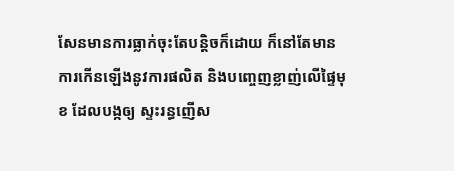សែនមានការធ្លាក់ចុះតែបន្តិចក៏ដោយ ក៏នៅតែមានការកើនឡើងនូវការផលិត និងបញ្ចេញខ្លាញ់លើផ្ទៃមុខ ដែលបង្កឲ្យ ស្ទះរន្ធញើស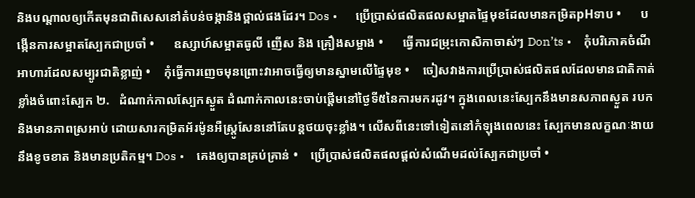និងបណ្តាលឲ្យកើតមុនជាពិសេសនៅតំបន់ចង្កានិងថ្ពាល់ផងដែរ។ Dos •      ប្រើប្រាស់ផលិតផលសម្អាតផ្ទៃមុខដែលមានកម្រិតpHទាប •      បង្កើនការសម្អាតស្បែកជាប្រចាំ •      ឧស្សាហ៍សម្អាតធូលី ញើស និង គ្រឿងសម្អាង •      ធ្វើការជម្រុះកោសិកាចាស់ៗ Don’ts •    កុំបរិភោគចំណីអាហារដែលសម្បូរជាតិខ្លាញ់ •    កុំធ្វើការញេចមុនព្រោះវាអាចធ្វើឲ្យមានស្នាមលើផ្ទៃមុខ •    ចៀសវាងការប្រើប្រាស់ផលិតផលដែលមានជាតិកាត់ខ្លាំងចំពោះស្បែក ២.   ដំណាក់កាលស្បែកស្ងួត ដំណាក់កាលនេះចាប់ផ្តើមនៅថ្ងៃទី៥នៃការមករដូវ។ ក្នុងពេលនេះស្បែកនឹងមានសភាពស្ងួត របក និងមានភាពស្រអាប់ ដោយសារកម្រិតអ័រម៉ូនអឺស្រ្តូសែននៅតែបន្តថយចុះខ្លាំង។ លើសពីនេះទៅទៀតនៅកំឡុងពេលនេះ ស្បែកមានលក្ខណៈងាយនឹងខូចខាត និងមានប្រតិកម្ម។ Dos •    គេងឲ្យបានគ្រប់គ្រាន់ •    ប្រើប្រាស់ផលិតផលផ្ដល់សំណើមដល់ស្បែកជាប្រចាំ •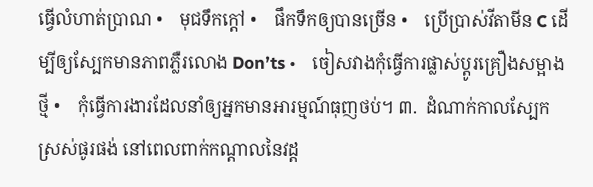ធ្វើលំហាត់ប្រាណ •    មុជទឹកក្តៅ •    ផឹកទឹកឲ្យបានច្រើន •    ប្រើប្រាស់វីតាមីន C ដើម្បីឲ្យស្បែកមានភាពភ្លឺរលោង Don’ts •    ចៀសវាងកុំធ្វើការផ្លាស់ប្តូរគ្រឿងសម្អាងថ្មី •    កុំធ្វើការងារដែលនាំឲ្យអ្នកមានអារម្មណ៍ធុញថប់។ ៣.  ដំណាក់កាលស្បែកស្រស់ផូរផង់ នៅពេលពាក់កណ្តាលនៃវដ្ត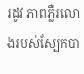រដូវ ភាពភ្លឺរលោងរបស់ស្បែកបា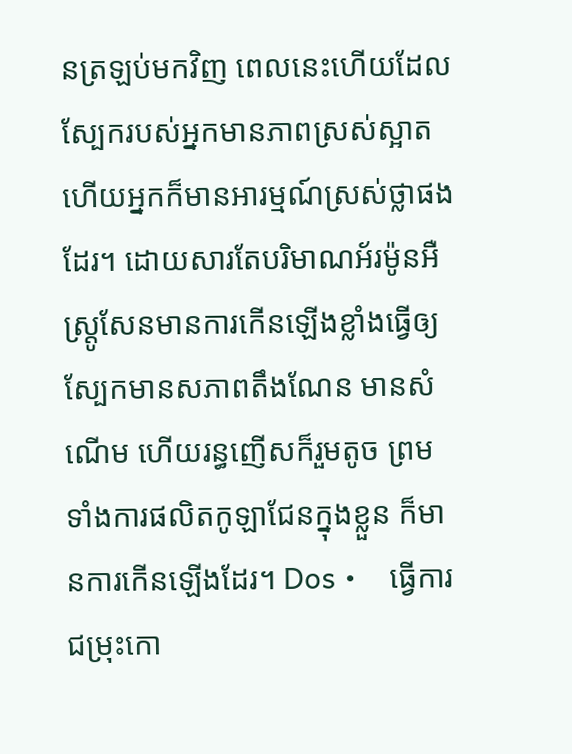នត្រឡប់មកវិញ ពេលនេះហើយដែលស្បែករបស់អ្នកមានភាពស្រស់ស្អាត ហើយអ្នកក៏មានអារម្មណ៍ស្រស់ថ្លាផងដែរ។ ដោយសារតែបរិមាណអ័រម៉ូនអឺស្រ្តូសែនមានការកើនឡើងខ្លាំងធ្វើឲ្យស្បែកមានសភាពតឹងណែន មានសំណើម ហើយរន្ធញើសក៏រួមតូច ព្រមទាំងការផលិតកូឡាជែនក្នុងខ្លួន ក៏មានការកើនឡើងដែរ។ Dos •    ធ្វើការជម្រុះកោ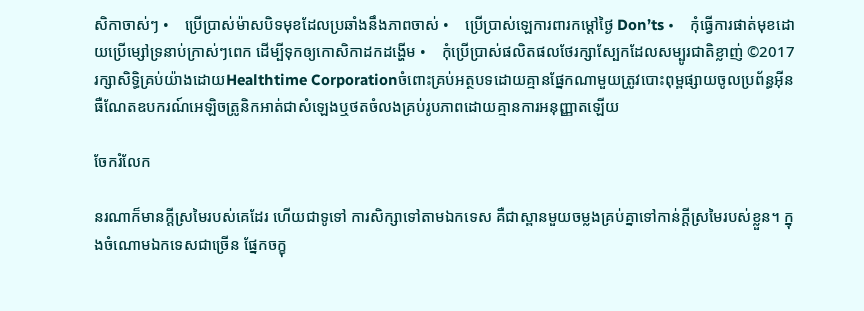សិកាចាស់ៗ •    ប្រើប្រាស់ម៉ាសបិទមុខដែលប្រឆាំងនឹងភាពចាស់ •    ប្រើប្រាស់ឡេការពារកម្តៅថ្ងៃ Don’ts •    កុំធ្វើការផាត់មុខដោយប្រើម្សៅទ្រនាប់ក្រាស់ៗពេក ដើម្បីទុកឲ្យកោសិកាដកដង្ហើម •    កុំប្រើប្រាស់ផលិតផលថែរក្សាស្បែកដែលសម្បូរជាតិខ្លាញ់ ©2017រក្សាសិទ្ធិគ្រប់យ៉ាងដោយHealthtime Corporationចំពោះគ្រប់អត្ថបទដោយគ្មានផ្នែកណាមួយត្រូវបោះពុម្ពផ្សាយចូលប្រព័ន្ធអ៊ីនធឺណែតឧបករណ៍អេឡិចត្រូនិកអាត់ជាសំឡេងឬថតចំលងគ្រប់រូបភាពដោយគ្មានការអនុញ្ញាតឡើយ

ចែករំលែក

នរណាក៏មានក្តីស្រមៃរបស់គេដែរ ហើយជាទូទៅ ការសិក្សាទៅតាមឯកទេស គឺជាស្ពានមួយចម្លងគ្រប់គ្នាទៅកាន់ក្តីស្រមៃរបស់ខ្លួន។ ក្នុងចំណោមឯកទេសជាច្រើន ផ្នែកចក្ខុ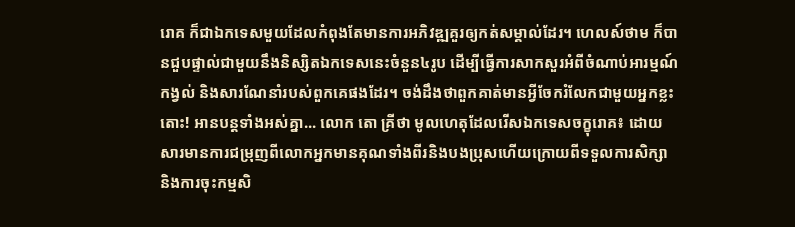រោគ ក៏ជាឯកទេសមួយដែលកំពុងតែមានការអភិវឌ្ឍគួរឲ្យកត់សម្គាល់ដែរ។ ហេលស៍ថាម ក៏បានជួបផ្ទាល់ជាមួយនឹងនិស្សិតឯកទេសនេះចំនួន៤រូប ដើម្បីធ្វើការសាកសួរអំពីចំណាប់អារម្មណ៍ កង្វល់ និងសារណែនាំរបស់ពួកគេផងដែរ។ ចង់ដឹងថាពួកគាត់មានអ្វីចែករំលែកជាមួយអ្នកខ្លះ តោះ! អានបន្តទាំងអស់គ្នា... លោក តោ គ្រីថា មូលហេតុដែលរើសឯកទេសចក្ខុរោគ៖ ដោយសារមានការជម្រុញពីលោកអ្នកមានគុណទាំងពីរនិងបងប្រុសហើយក្រោយពីទទួលការសិក្សា និងការចុះកម្មសិ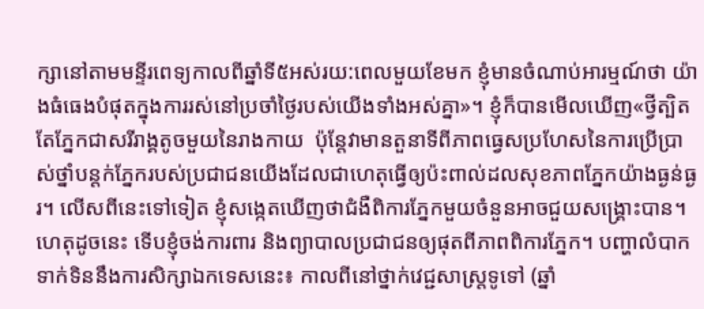ក្សានៅតាមមន្ទីរពេទ្យកាលពីឆ្នាំទី៥អស់រយ:ពេលមួយខែមក ខ្ញុំមានចំណាប់អារម្មណ៍ថា យ៉ាងធំធេងបំផុតក្នុងការរស់នៅប្រចាំថ្ងៃរបស់យើងទាំងអស់គ្នា»។ ខ្ញុំក៏បានមើលឃើញ«ថ្វីត្បិតតែភ្នែកជាសរីរាង្គតូចមួយនៃរាងកាយ  ប៉ុន្តែវាមានតួនាទីពីភាពធ្វេសប្រហែសនៃការប្រើប្រាស់ថ្នាំបន្តក់ភ្នែករបស់ប្រជាជនយើងដែលជាហេតុធ្វើឲ្យប៉ះពាល់ដលសុខភាពភ្នែកយ៉ាងធ្ងន់ធ្ងរ។ លើសពីនេះទៅទៀត ខ្ញុំសង្កេតឃើញថាជំងឺពិការភ្នែកមួយចំនួនអាចជួយសង្រ្គោះបាន។ ហេតុដូចនេះ ទើបខ្ញុំចង់ការពារ និងព្យាបាលប្រជាជនឲ្យផុតពីភាពពិការភ្នែក។ បញ្ហាលំបាកទាក់ទិននឹងការសិក្សាឯកទេសនេះ៖ កាលពីនៅថ្នាក់វេជ្ជសាស្រ្តទូទៅ (ឆ្នាំ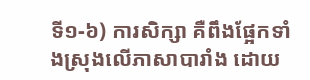ទី១-៦) ការសិក្សា គឺពឹងផ្អែកទាំងស្រុងលើភាសាបារាំង ដោយ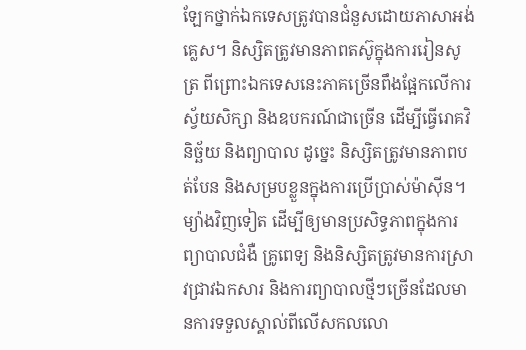ឡែកថ្នាក់ឯកទេសត្រូវបានជំនួសដោយភាសាអង់គ្លេស។ និស្សិតត្រូវមានភាពតស៊ូក្នុងការរៀនសូត្រ ពីព្រោះឯកទេសនេះភាគច្រើនពឹងផែ្អកលើការស្វ័យសិក្សា និងឧបករណ៍ជាច្រើន ដើម្បីធ្វើរោគវិនិច្ឆ័យ និងព្យាបាល ដូច្នេះ និស្សិតត្រូវមានភាពបត់បែន និងសម្របខ្លួនក្នុងការប្រើប្រាស់ម៉ាស៊ីន។ ម្យ៉ាងវិញទៀត ដើម្បីឲ្យមានប្រសិទ្ធភាពក្នុងការព្យាបាលជំងឺ គ្រូពេទ្យ និងនិស្សិតត្រូវមានការស្រាវជ្រាវឯកសារ និងការព្យាបាលថ្មីៗច្រើនដែលមានការទទួលស្គាល់ពីលើសកលលោ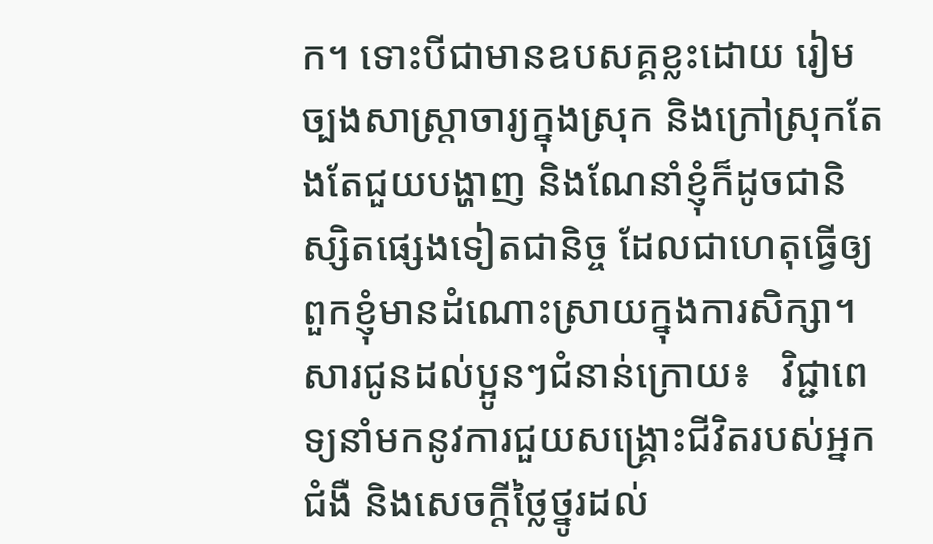ក។ ទោះបីជាមានឧបសគ្គខ្លះដោយ រៀមច្បងសាស្រ្តាចារ្យក្នុងស្រុក និងក្រៅស្រុកតែងតែជួយបង្ហាញ និងណែនាំខ្ញុំក៏ដូចជានិស្សិតផ្សេងទៀតជានិច្ច ដែលជាហេតុធ្វើឲ្យពួកខ្ញុំមានដំណោះស្រាយក្នុងការសិក្សា។ សារជូនដល់ប្អូនៗជំនាន់ក្រោយ៖   វិជ្ជាពេទ្យនាំមកនូវការជួយសង្រ្គោះជីវិតរបស់អ្នកជំងឺ និងសេចក្តីថ្លៃថ្នូរដល់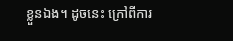ខ្លួនឯង។ ដូចនេះ ក្រៅពីការ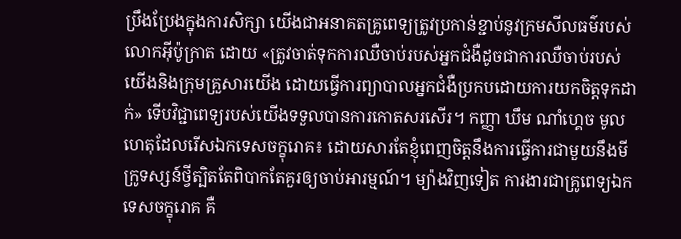ប្រឹងប្រែងក្នុងការសិក្សា យើងជាអនាគតគ្រូពេទ្យត្រូវប្រកាន់ខ្ជាប់នូវក្រមសីលធម៌របស់លោកអ៊ីប៉ូក្រាត ដោយ «ត្រូវចាត់ទុកការឈឺចាប់របស់អ្នកជំងឺដូចជាការឈឺចាប់របស់យើងនិងក្រុមគ្រួសារយើង ដោយធ្វើការព្យាបាលអ្នកជំងឺប្រកបដោយការយកចិត្តទុកដាក់» ទើបវិជ្ជាពេទ្យរបស់យើងទទួលបានការកោតសរសើរ។ កញ្ញា ឃឹម ណាំហ្គេច មូលហេតុដែលរើសឯកទេសចក្ខុរោគ៖ ដោយសារតែខ្ញុំពេញចិត្តនឹងការធ្វើការជាមួយនឹងមីក្រូទស្សន៍ថ្វីត្បិតតែពិបាកតែគួរឲ្យចាប់អារម្មណ៍។ ម្យ៉ាងវិញទៀត ការងារជាគ្រូពេទ្យឯកទេសចក្ខុរោគ គឺ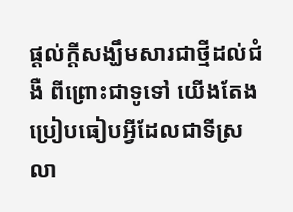ផ្តល់ក្តីសង្ឃឹមសារជាថ្មីដល់ជំងឺ ពីព្រោះជាទូទៅ យើងតែងប្រៀបធៀបអ្វីដែលជាទីស្រលា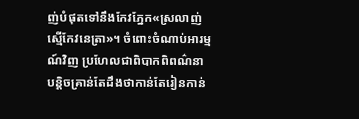ញ់បំផុតទៅនឹងកែវភ្នែក«ស្រលាញ់ស្មើកែវនេត្រា»។ ចំពោះចំណាប់អារម្មណ៍វិញ ប្រហែលជាពិបាកពិពណ៌នាបន្តិចគ្រាន់តែដឹងថាកាន់តែរៀនកាន់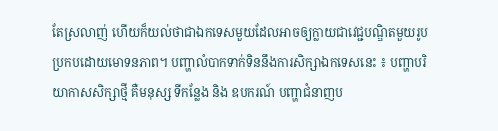តែស្រលាញ់ ហើយក៏យល់ថាជាឯកទេសមួយដែលអាចឲ្យក្លាយជាវេជ្ជបណ្ឌិតមួយរូបប្រកបដោយមោទនភាព។ បញ្ហាលំបាកទាក់ទិននឹងការសិក្សាឯកទេសនេះ ៖ បញ្ហាបរិយាកាសសិក្សាថ្មី គឺមនុស្ស ទីកន្លែង និង ឧបករណ៍ បញ្ហាជំនាញប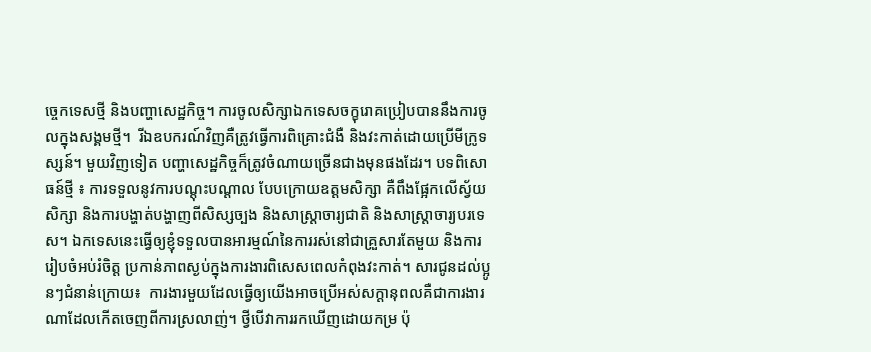ច្ចេកទេសថ្មី និងបញ្ហាសេដ្ឋកិច្ច។ ការចូលសិក្សាឯកទេសចក្ខុរោគប្រៀបបាននឹងការចូលក្នុងសង្គមថ្មី។  រីឯឧបករណ៍វិញគឺត្រូវធ្វើការពិគ្រោះជំងឺ និងវះកាត់ដោយប្រើមីក្រូទស្សន៍។ មួយវិញទៀត បញ្ហាសេដ្ឋកិច្ចក៏ត្រូវចំណាយច្រើនជាងមុនផងដែរ។ បទពិសោធន៍ថ្មី ៖ ការទទួលនូវការបណ្ដុះបណ្ដាល បែបក្រោយឧត្ដមសិក្សា គឺពឹងផ្អែកលើស្វ័យសិក្សា និងការបង្ហាត់បង្ហាញពីសិស្សច្បង និងសាស្រ្ដាចារ្យជាតិ និងសាស្រ្ដាចារ្យបរទេស។ ឯកទេសនេះធ្វើឲ្យខ្ញុំទទួលបានអារម្មណ៍នៃការរស់នៅជាគ្រួសារតែមួយ និងការរៀបចំអប់រំចិត្ត ប្រកាន់ភាពស្ងប់ក្នុងការងារពិសេសពេលកំពុងវះកាត់។ សារជូនដល់ប្អូនៗជំនាន់ក្រោយ៖  ការងារមួយដែលធ្វើឲ្យយើងអាចប្រើអស់សក្តានុពលគឺជាការងារណាដែលកើតចេញពីការស្រលាញ់។ ថ្វីបើវាការរកឃើញដោយកម្រ ប៉ុ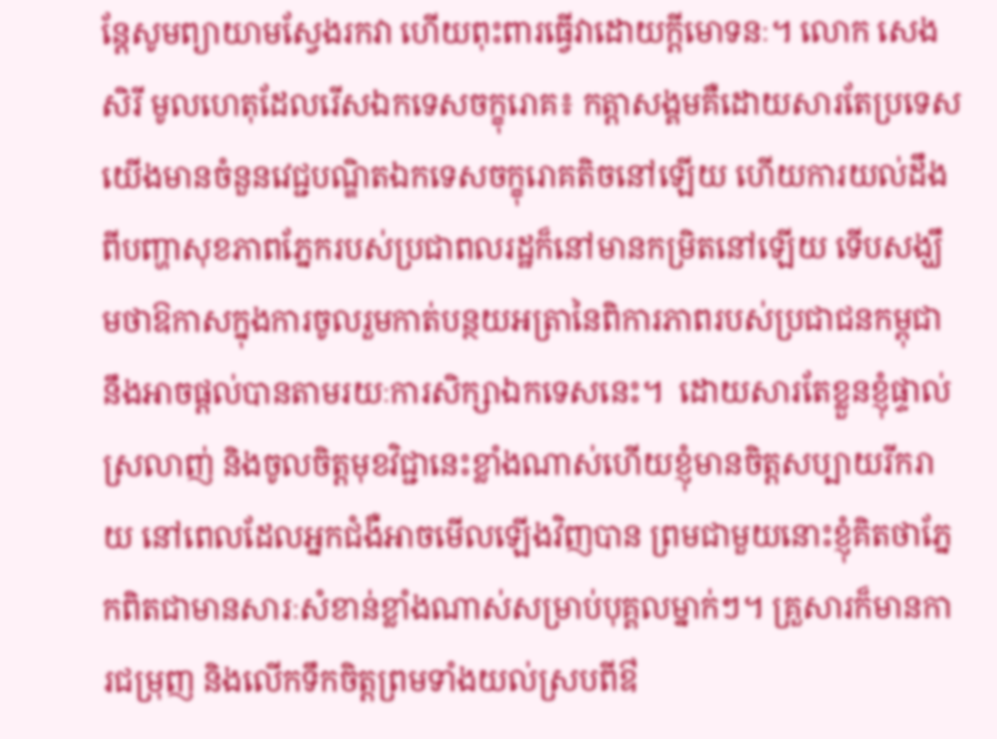ន្តែសូមព្យាយាមស្វែងរកវា ហើយពុះពារធ្វើវាដោយក្ដីមោទនៈ។ លោក សេង សិរី មូលហេតុដែលរើសឯកទេសចក្ខុរោគ៖ កត្តាសង្គមគឺដោយសារតែប្រទេសយើងមានចំនួនវេជ្ជបណ្ឌិតឯកទេសចក្ខុរោគតិចនៅឡើយ ហើយការយល់ដឹងពីបញ្ហាសុខភាពភ្នែករបស់ប្រជាពលរដ្ឋក៏នៅមានកម្រិតនៅឡើយ ទើបសង្ឃឹមថាឱកាសក្នុងការចូលរួមកាត់បន្ថយអត្រានៃពិការភាពរបស់ប្រជាជនកម្ពុជា នឹងអាចផ្តល់បានតាមរយៈការសិក្សាឯកទេសនេះ។  ដោយសារតែខ្លួនខ្ញុំផ្ទាល់ស្រលាញ់ និងចូលចិត្តមុខវិជ្ជានេះខ្លាំងណាស់ហើយខ្ញុំមានចិត្តសប្បាយរីករាយ នៅពេលដែលអ្នកជំងឺអាចមើលឡើងវិញបាន ព្រមជាមួយនោះខ្ញុំគិតថាភ្នែកពិតជាមានសារៈសំខាន់ខ្លាំងណាស់សម្រាប់បុគ្គលម្នាក់ៗ។ គ្រួសារក៏មានការជម្រុញ និងលើកទឹកចិត្តព្រមទាំងយល់ស្របពីឳ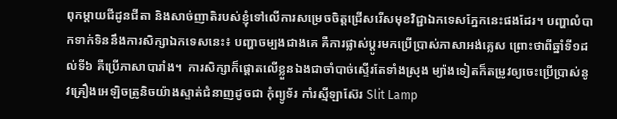ពុកម្តាយជីដូនជីតា និងសាច់ញាតិរបស់ខ្ញុំទៅលើការសម្រេចចិត្តជ្រើសរើសមុខវិជ្ជាឯកទេសភ្នែកនេះផងដែរ។ បញ្ហាលំបាកទាក់ទិននឹងការសិក្សាឯកទេសនេះ៖ បញ្ហាចម្បងជាងគេ គឺការផ្លាស់ប្តូរមកប្រើប្រាស់ភាសាអង់គ្លេស ព្រោះថាពីឆ្នាំទី១ដល់ទី៦ គឺប្រើភាសាបារាំង។  ការសិក្សាក៏ផ្តោតលើខ្លួនឯងជាចាំបាច់ស្ទើរតែទាំងស្រុង ម្យ៉ាងទៀតក៏តម្រូវឲ្យចេះប្រើប្រាស់នូវគ្រឿងអេឡិចត្រូនិចយ៉ាងស្ទាត់ជំនាញដូចជា កុំព្យូទ័រ កាំរស្មីឡាស៊ែរ Slit Lamp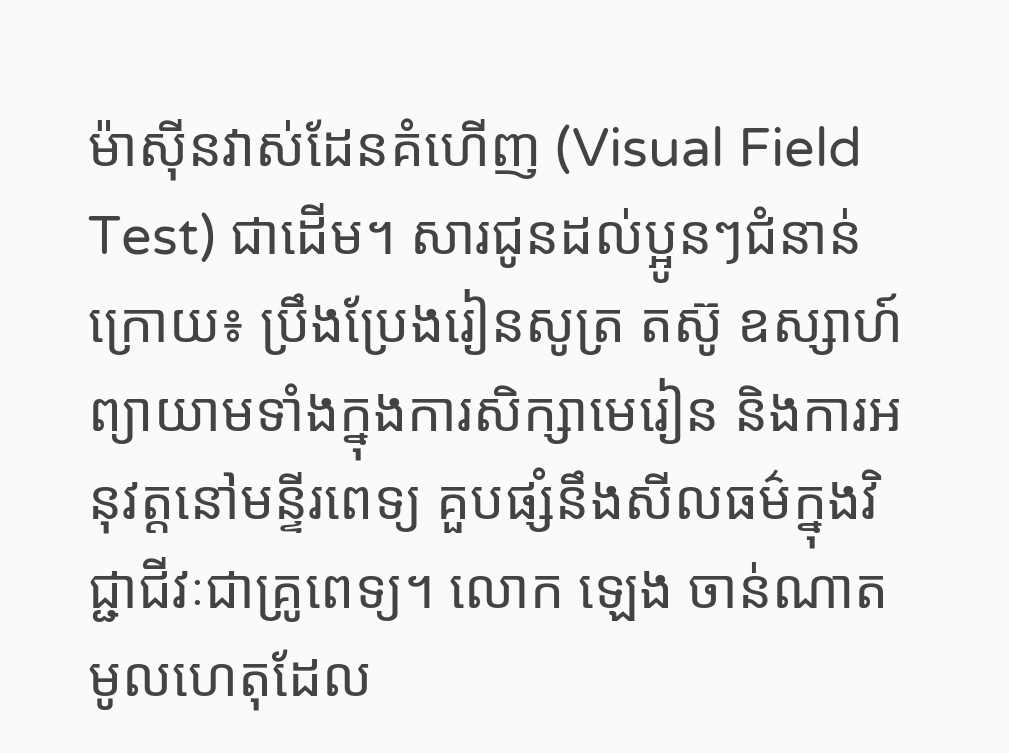ម៉ាស៊ីនវាស់ដែនគំហើញ (Visual Field Test) ជាដើម។ សារជូនដល់ប្អូនៗជំនាន់ក្រោយ៖ ប្រឹងប្រែងរៀនសូត្រ តស៊ូ ឧស្សាហ៍ព្យាយាមទាំងក្នុងការសិក្សាមេរៀន និងការអនុវត្តនៅមន្ទីរពេទ្យ គួបផ្សំនឹងសីលធម៌ក្នុងវិជ្ជាជីវៈជាគ្រូពេទ្យ។ លោក ឡេង ចាន់ណាត មូលហេតុដែល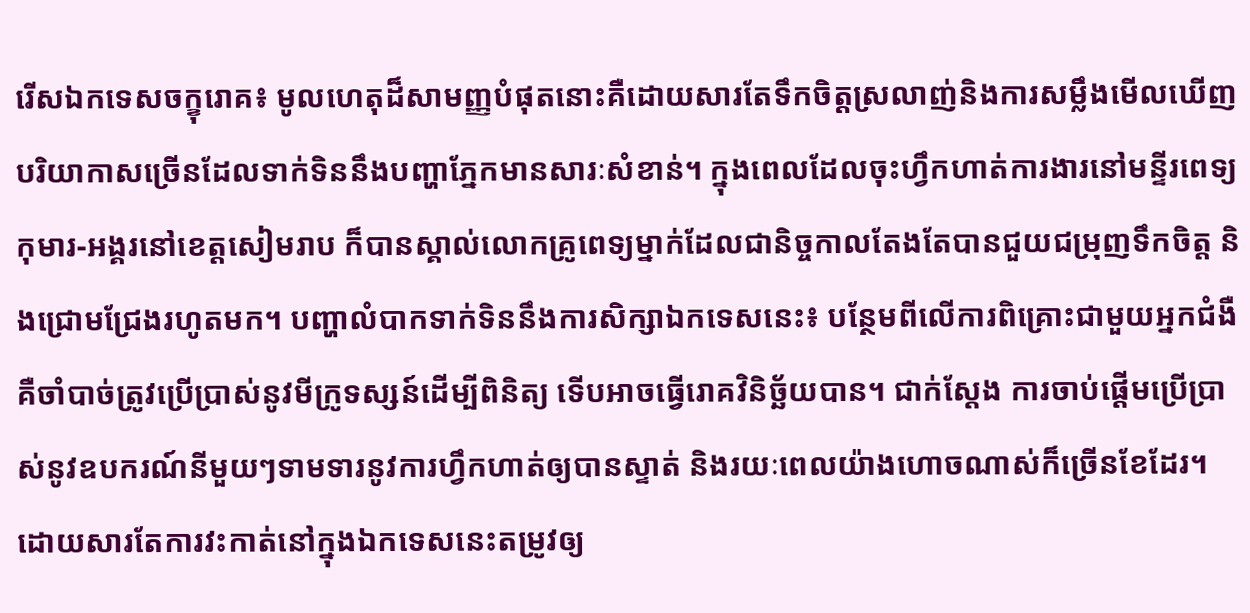រើសឯកទេសចក្ខុរោគ៖ មូលហេតុដ៏សាមញ្ញបំផុតនោះគឺដោយសារតែទឹកចិត្តស្រលាញ់និងការសម្លឹងមើលឃើញបរិយាកាសច្រើនដែលទាក់ទិននឹងបញ្ហាភ្នែកមានសារៈសំខាន់។ ក្នុងពេលដែលចុះហ្វឹកហាត់ការងារនៅមន្ទីរពេទ្យកុមារ-អង្គរនៅខេត្តសៀមរាប ក៏បានស្គាល់លោកគ្រូពេទ្យម្នាក់ដែលជានិច្ចកាលតែងតែបានជួយជម្រុញទឹកចិត្ត និងជ្រោមជ្រែងរហូតមក។ បញ្ហាលំបាកទាក់ទិននឹងការសិក្សាឯកទេសនេះ៖ បន្ថែមពីលើការពិគ្រោះជាមួយអ្នកជំងឺ គឺចាំបាច់ត្រូវប្រើប្រាស់នូវមីក្រូទស្សន៍ដើម្បីពិនិត្យ ទើបអាចធ្វើរោគវិនិច្ឆ័យបាន។ ជាក់ស្តែង ការចាប់ផ្តើមប្រើប្រាស់នូវឧបករណ៍នីមួយៗទាមទារនូវការហ្វឹកហាត់ឲ្យបានស្ទាត់ និងរយៈពេលយ៉ាងហោចណាស់ក៏ច្រើនខែដែរ។ ដោយសារតែការវះកាត់នៅក្នុងឯកទេសនេះតម្រូវឲ្យ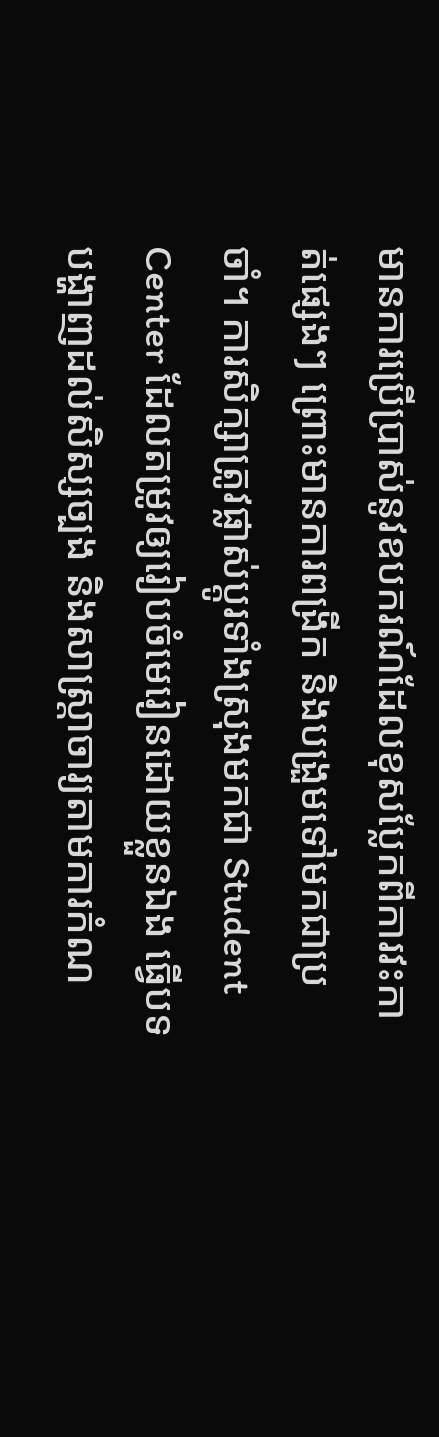មានការប្រើប្រាស់នូវឧបករណ៍ដែលខុសប្លែកពីការវះកាត់ផ្សេងៗ ព្រោះមានការពង្រីក និងបង្រួមទៅមកជាប្រចាំ។ ការសិក្សាត្រូវផ្លាស់ប្តូរទាំងស្រុងមកជា Student Center ដែលតម្រូវឲ្យរៀបចំមេរៀនដោយខ្លួនឯង ធ្វើបទបង្ហាញដល់សិស្សច្បង និងសាស្រ្តាចារ្យតាមការកំណ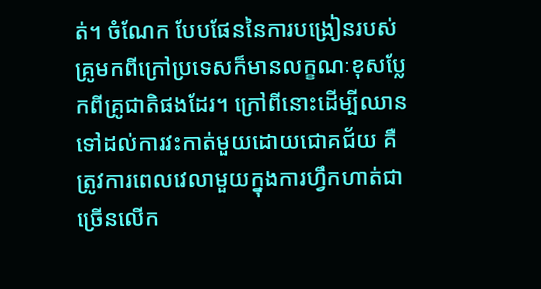ត់។ ចំណែក បែបផែននៃការបង្រៀនរបស់គ្រូមកពីក្រៅប្រទេសក៏មានលក្ខណៈខុសប្លែកពីគ្រូជាតិផងដែរ។ ក្រៅពីនោះដើម្បីឈានទៅដល់ការវះកាត់មួយដោយជោគជ័យ គឺត្រូវការពេលវេលាមួយក្នុងការហ្វឹកហាត់ជាច្រើនលើក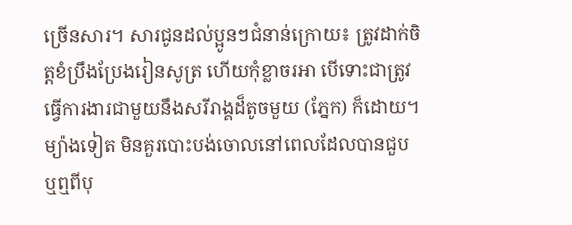ច្រើនសារ។ សារជូនដល់ប្អូនៗជំនាន់ក្រោយ៖ ត្រូវដាក់ចិត្តខំប្រឹងប្រែងរៀនសូត្រ ហើយកុំខ្លាចរអា បើទោះជាត្រូវធ្វើការងារជាមួយនឹងសរីរាង្គដ៏តូចមួយ (ភ្នែក) ក៏ដោយ។ ម្យ៉ាងទៀត មិនគួរបោះបង់ចោលនៅពេលដែលបានជួប ឬឮពីបុ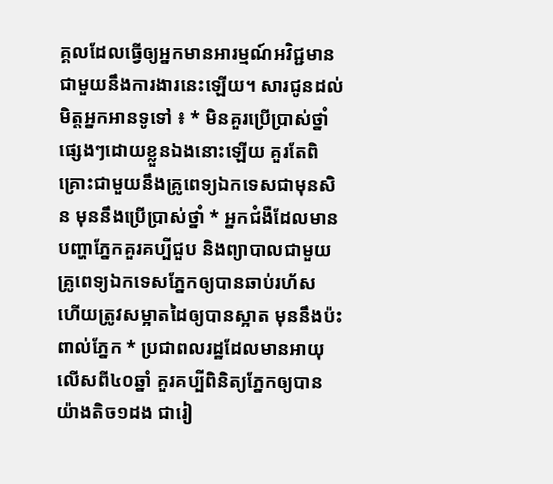គ្គលដែលធ្វើឲ្យអ្នកមានអារម្មណ៍អវិជ្ជមានជាមួយនឹងការងារនេះឡើយ។ សារជូនដល់មិត្តអ្នកអានទូទៅ ៖ * មិនគួរប្រើប្រាស់ថ្នាំផ្សេងៗដោយខ្លួនឯងនោះឡើយ គួរតែពិគ្រោះជាមួយនឹងគ្រូពេទ្យឯកទេសជាមុនសិន មុននឹងប្រើប្រាស់ថ្នាំ * អ្នកជំងឺដែលមានបញ្ហាភ្នែកគួរគប្បីជួប និងព្យាបាលជាមួយគ្រូពេទ្យឯកទេសភ្នែកឲ្យបានឆាប់រហ័ស ហើយត្រូវសម្អាតដៃឲ្យបានស្អាត មុននឹងប៉ះពាល់ភ្នែក * ប្រជាពលរដ្ឋដែលមានអាយុលើសពី៤០ឆ្នាំ គួរគប្បីពិនិត្យភ្នែកឲ្យបានយ៉ាងតិច១ដង ជារៀ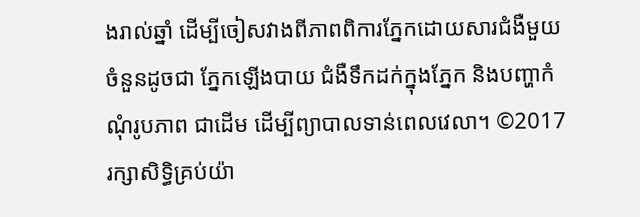ងរាល់ឆ្នាំ ដើម្បីចៀសវាងពីភាពពិការភ្នែកដោយសារជំងឺមួយចំនួនដូចជា ភ្នែកឡើងបាយ ជំងឺទឹកដក់ក្នុងភ្នែក និងបញ្ហាកំណុំរូបភាព ជាដើម ដើម្បីព្យាបាលទាន់ពេលវេលា។ ©2017 រក្សាសិទ្ធិគ្រប់យ៉ា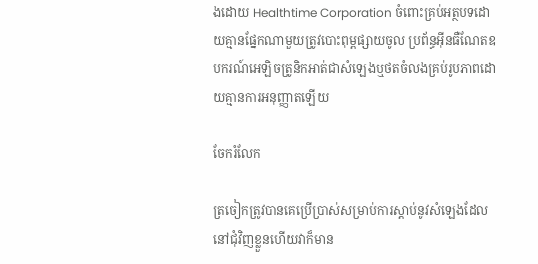ងដោយ Healthtime Corporation ចំពោះគ្រប់អត្ថបទដោយគ្មានផ្នែកណាមួយត្រូវបោះពុម្ពផ្សាយចូល ប្រព័ន្ធអ៊ីនធឺណែតឧបករណ៍អេឡិចត្រូនិកអាត់ជាសំឡេងឬថតចំលងគ្រប់រូបភាពដោយគ្មានការអនុញ្ញាតឡើយ

ចែករំលែក

ត្រចៀកត្រូវបានគេប្រើប្រាស់សម្រាប់ការស្តាប់នូវសំឡេងដែលនៅជុំវិញខ្លួនហើយវាក៏មាន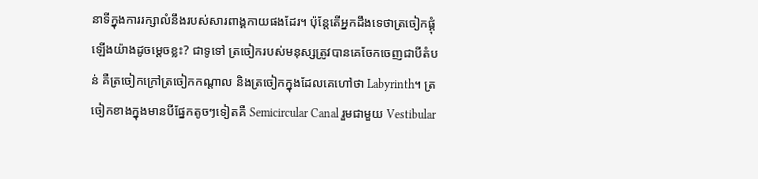នាទីក្នុងការរក្សាលំនឹងរបស់សារពាង្គកាយផងដែរ។ ប៉ុន្តែតើអ្នកដឹងទេថាត្រចៀកផ្គុំឡើងយ៉ាងដូចម្តេចខ្លះ? ជាទូទៅ ត្រចៀករបស់មនុស្សត្រូវបានគេចែកចេញជាបីតំបន់ គឺត្រចៀកក្រៅត្រចៀកកណ្តាល និងត្រចៀកក្នុងដែលគេហៅថា Labyrinth។ ត្រចៀកខាងក្នុងមានបីផ្នែកតូចៗទៀតគឺ Semicircular Canal រួមជាមួយ Vestibular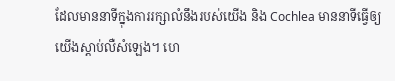ដែលមាននាទីក្នុងការរក្សាលំនឹងរបស់យើង និង Cochlea មាននាទីធ្វើឲ្យយើងស្តាប់លឺសំឡេង។ ហេ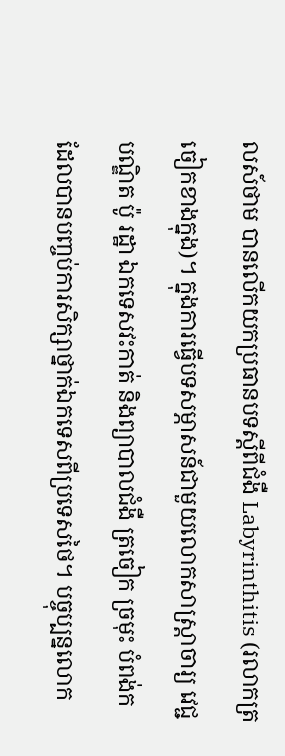លស៍ថាម បានលើកយកប្រធានបទស្តីពីជំងឺ Labyrinthitis (រលាកត្រចៀកខាងក្នុង)។ ក្នុងការធ្វើបទសម្ភាសន៍ជាមួយលោកសាស្ត្រាចារ្យ វេជ្ជបណ្ឌិត ប៉ូ រដ្ឋា ឯកទេសវះកាត់ និងព្យាបាលជំងឺ ត្រចៀក ច្រមុះ បំពង់ក ដែលបានបញ្ចប់ការសិក្សាថ្នាក់ឯកទេសពីប្រទេសថៃ។ បច្ចុប្បន្នលោក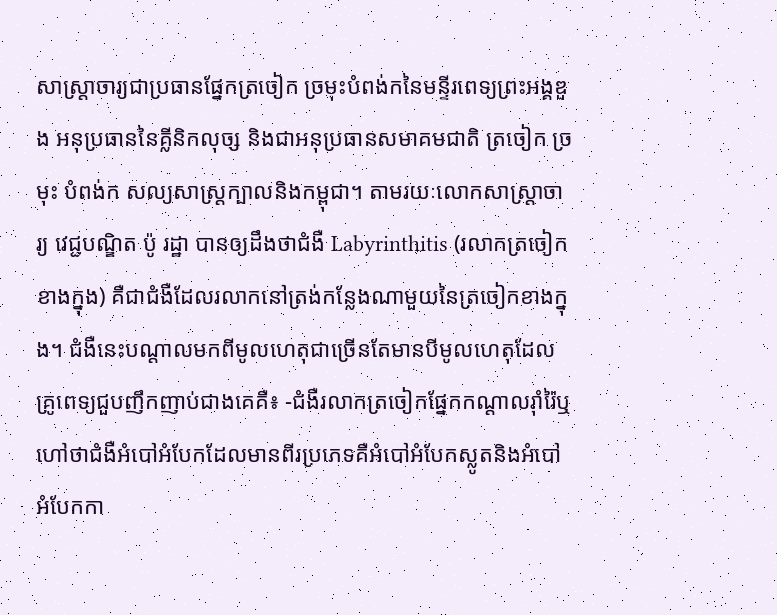សាស្ត្រាចារ្យជាប្រធានផ្នែកត្រចៀក ច្រមុះបំពង់កនៃមន្ទីរពេទ្យព្រះអង្គឌួង អនុប្រធាននៃគ្លីនិកលុច្ស និងជាអនុប្រធានសមាគមជាតិ ត្រចៀក ច្រមុះ បំពង់ក សល្យសាស្ត្រក្បាលនិងកម្ពុជា។ តាមរយៈលោកសាស្ត្រាចារ្យ វេជ្ជបណ្ឌិត ប៉ូ រដ្ឋា បានឲ្យដឹងថាជំងឺ Labyrinthitis (រលាកត្រចៀកខាងក្នុង) គឺជាជំងឺដែលរលាកនៅត្រង់កន្លែងណាមួយនៃត្រចៀកខាងក្នុង។ ជំងឺនេះបណ្តាលមកពីមូលហេតុជាច្រើនតែមានបីមូលហេតុដែលគ្រូពេទ្យជួបញឹកញាប់ជាងគេគឺ៖ -ជំងឺរលាកត្រចៀកផ្នែកកណ្តាលរ៉ាំរ៉ៃឬហៅថាជំងឺអំបៅអំបែកដែលមានពីរប្រភេទគឺអំបៅអំបែកស្លូតនិងអំបៅអំបែកកា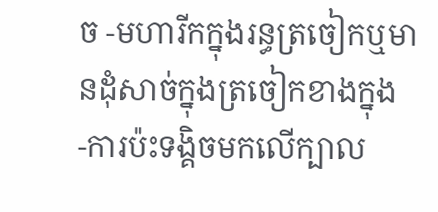ច -មហារីកក្នុងរន្ធត្រចៀកឬមានដុំសាច់ក្នុងត្រចៀកខាងក្នុង -ការប៉ះទង្គិចមកលើក្បាល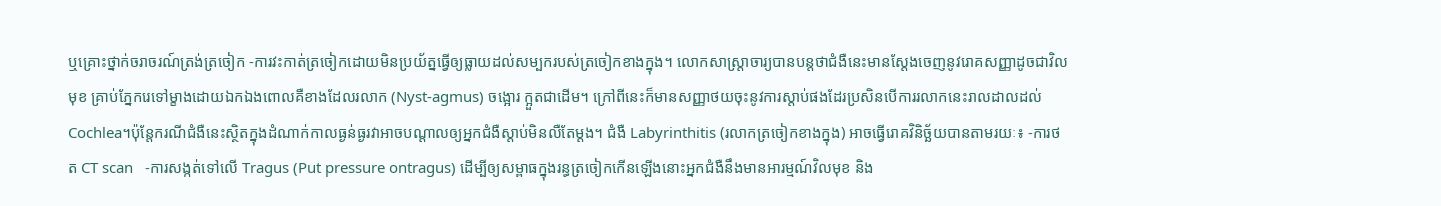ឬគ្រោះថ្នាក់ចរាចរណ៍ត្រង់ត្រចៀក -ការវះកាត់ត្រចៀកដោយមិនប្រយ័ត្នធ្វើឲ្យធ្លាយដល់សម្បករបស់ត្រចៀកខាងក្នុង។ លោកសាស្ត្រាចារ្យបានបន្តថាជំងឺនេះមានស្តែងចេញនូវរោគសញ្ញាដូចជាវិលមុខ គ្រាប់ភ្នែករេទៅម្ខាងដោយឯកឯងពោលគឺខាងដែលរលាក (Nyst-agmus) ចង្អោរ ក្អួតជាដើម។ ក្រៅពីនេះក៏មានសញ្ញាថយចុះនូវការស្តាប់ផងដែរប្រសិនបើការរលាកនេះរាលដាលដល់ Cochlea។ប៉ុន្តែករណីជំងឺនេះសិ្ថតក្នុងដំណាក់កាលធ្ងន់ធ្ងរវាអាចបណ្តាលឲ្យអ្នកជំងឺស្តាប់មិនលឺតែម្តង។ ជំងឺ Labyrinthitis (រលាកត្រចៀកខាងក្នុង) អាចធ្វើរោគវិនិច្ឆ័យបានតាមរយៈ៖ -ការថត CT scan   -ការសង្កត់ទៅលើ Tragus (Put pressure ontragus) ដើម្បីឲ្យសម្ពាធក្នុងរន្ធត្រចៀកកើនឡើងនោះអ្នកជំងឺនឹងមានអារម្មណ៍វិលមុខ និង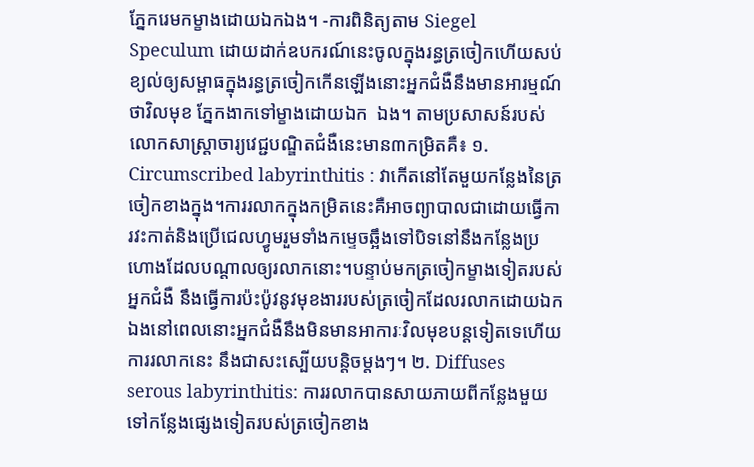ភ្នែករេមកម្ខាងដោយឯកឯង។ -ការពិនិត្យតាម Siegel Speculum ដោយដាក់ឧបករណ៍នេះចូលក្នុងរន្ធត្រចៀកហើយសប់ខ្យល់ឲ្យសម្ពាធក្នុងរន្ធត្រចៀកកើនឡើងនោះអ្នកជំងឺនឹងមានអារម្មណ៍ថាវិលមុខ ភ្នែកងាកទៅម្ខាងដោយឯក  ឯង។ តាមប្រសាសន៍របស់លោកសាស្ត្រាចារ្យវេជ្ជបណ្ឌិតជំងឺនេះមាន៣កម្រិតគឺ៖ ១. Circumscribed labyrinthitis : វាកើតនៅតែមួយកន្លែងនៃត្រចៀកខាងក្នុង។ការរលាកក្នុងកម្រិតនេះគឺអាចព្យាបាលជាដោយធ្វើការវះកាត់និងប្រើជេលហ្វូមរួមទាំងកម្ទេចឆ្អឹងទៅបិទនៅនឹងកន្លែងប្រហោងដែលបណ្តាលឲ្យរលាកនោះ។បន្ទាប់មកត្រចៀកម្ខាងទៀតរបស់អ្នកជំងឺ នឹងធ្វើការប៉ះប៉ូវនូវមុខងាររបស់ត្រចៀកដែលរលាកដោយឯកឯងនៅពេលនោះអ្នកជំងឺនឹងមិនមានអាការៈវិលមុខបន្តទៀតទេហើយការរលាកនេះ នឹងជាសះស្បើយបន្តិចម្តងៗ។ ២. Diffuses serous labyrinthitis: ការរលាកបានសាយភាយពីកន្លែងមួយទៅកន្លែងផ្សេងទៀតរបស់ត្រចៀកខាង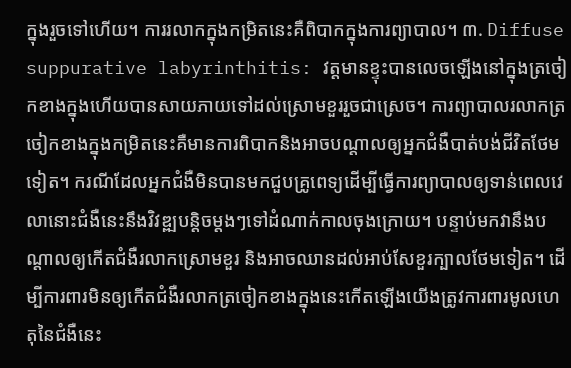ក្នុងរួចទៅហើយ។ ការរលាកក្នុងកម្រិតនេះគឺពិបាកក្នុងការព្យាបាល។ ៣. Diffuse suppurative labyrinthitis: វត្តមានខ្ទុះបានលេចឡើងនៅក្នុងត្រចៀកខាងក្នុងហើយបានសាយភាយទៅដល់ស្រោមខួររួចជាស្រេច។ ការព្យាបាលរលាកត្រចៀកខាងក្នុងកម្រិតនេះគឺមានការពិបាកនិងអាចបណ្តាលឲ្យអ្នកជំងឺបាត់បង់ជីវិតថែមទៀត។ ករណីដែលអ្នកជំងឺមិនបានមកជួបគ្រូពេទ្យដើម្បីធ្វើការព្យាបាលឲ្យទាន់ពេលវេលានោះជំងឺនេះនឹងវិវឌ្ឍបន្តិចម្តងៗទៅដំណាក់កាលចុងក្រោយ។ បន្ទាប់មកវានឹងបណ្តាលឲ្យកើតជំងឺរលាកស្រោមខួរ និងអាចឈានដល់អាប់សែខួរក្បាលថែមទៀត។ ដើម្បីការពារមិនឲ្យកើតជំងឺរលាកត្រចៀកខាងក្នុងនេះកើតឡើងយើងត្រូវការពារមូលហេតុនៃជំងឺនេះ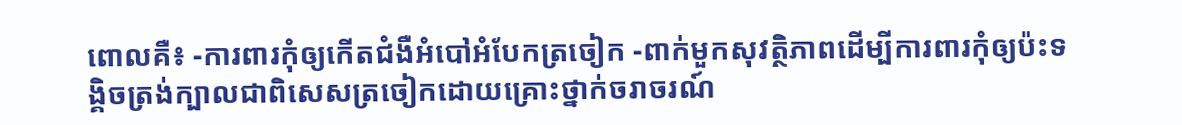ពោលគឺ៖ -ការពារកុំឲ្យកើតជំងឺអំបៅអំបែកត្រចៀក -ពាក់មួកសុវត្ថិភាពដើម្បីការពារកុំឲ្យប៉ះទង្គិចត្រង់ក្បាលជាពិសេសត្រចៀកដោយគ្រោះថ្នាក់ចរាចរណ៍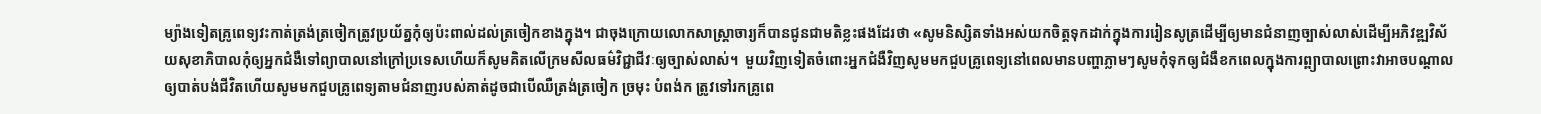ម្យ៉ាងទៀតគ្រូពេទ្យវះកាត់ត្រង់ត្រចៀកត្រូវប្រយ័ត្នកុំឲ្យប៉ះពាល់ដល់ត្រចៀកខាងក្នុង។ ជាចុងក្រោយលោកសាស្ត្រាចារ្យក៏បានជូនជាមតិខ្លះផងដែរថា «សូមនិស្សិតទាំងអស់យកចិត្តទុកដាក់ក្នុងការរៀនសូត្រដើម្បីឲ្យមានជំនាញច្បាស់លាស់ដើម្បីអភិវឌ្ឍវិស័យសុខាភិបាលកុំឲ្យអ្នកជំងឺទៅព្យាបាលនៅក្រៅប្រទេសហើយក៏សូមគិតលើក្រមសីលធម៌វិជ្ជាជីវៈឲ្យច្បាស់លាស់។  មួយវិញទៀតចំពោះអ្នកជំងឺវិញសូមមកជួបគ្រូពេទ្យនៅពេលមានបញ្ហាភ្លាមៗសូមកុំទុកឲ្យជំងឺខកពេលក្នុងការព្ព្យាបាលព្រោះវាអាចបណ្តាលឲ្យបាត់បង់ជីវិតហើយសូមមកជួបគ្រូពេទ្យតាមជំនាញរបស់គាត់ដូចជាបើឈឺត្រង់ត្រចៀក ច្រមុះ បំពង់ក ត្រូវទៅរកគ្រូពេ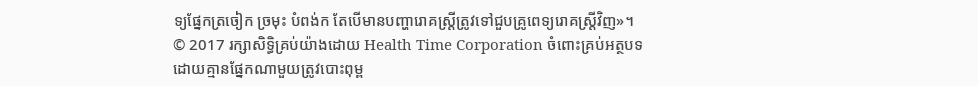ទ្យផ្នែកត្រចៀក ច្រមុះ បំពង់ក តែបើមានបញ្ហារោគស្ត្រីត្រូវទៅជួបគ្រូពេទ្យរោគស្រ្តីវិញ»។ © 2017 រក្សាសិទ្ធិគ្រប់យ៉ាងដោយ Health Time Corporation ចំពោះគ្រប់អត្ថបទដោយគ្មានផ្នែកណាមួយត្រូវបោះពុម្ព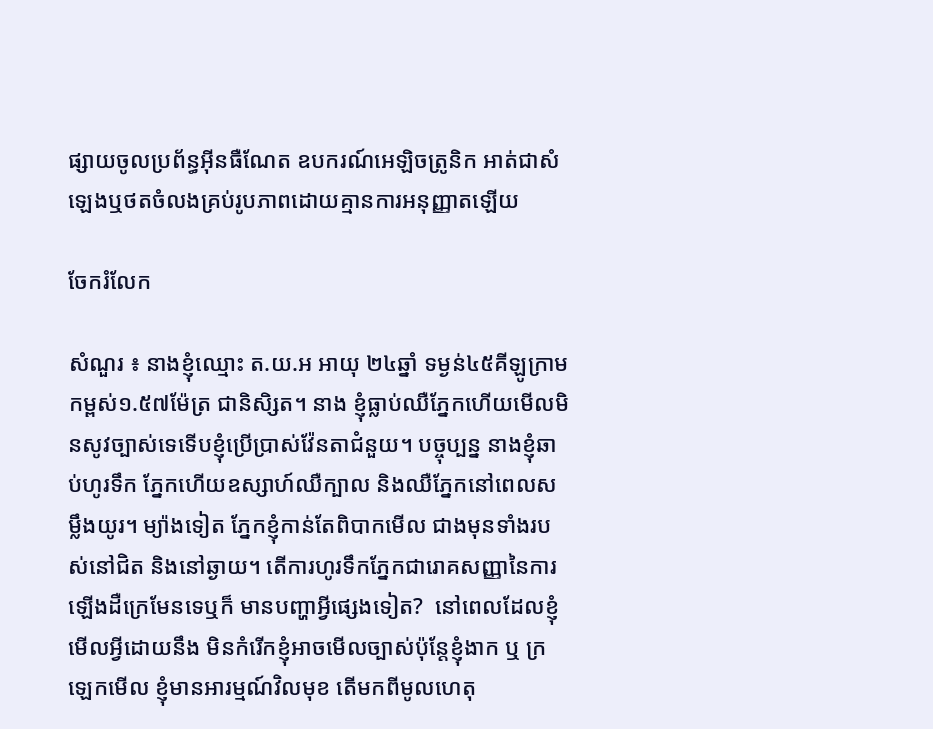ផ្សាយចូលប្រព័ន្ធអ៊ីនធឺណែត ឧបករណ៍អេឡិចត្រូនិក អាត់ជាសំឡេងឬថតចំលងគ្រប់រូបភាពដោយគ្មានការអនុញ្ញាតឡើយ

ចែករំលែក

សំណួរ ៖ នាងខ្ញុំឈ្មោះ ត.យ.អ អាយុ ២៤ឆ្នាំ ទម្ងន់៤៥គីឡូក្រាម កម្ពស់១.៥៧ម៉ែត្រ ជានិសិ្សត។ នាង ខ្ញុំធ្លាប់ឈឺភ្នែកហើយមើលមិនសូវច្បាស់ទេទើបខ្ញុំប្រើប្រាស់វ៉ែនតាជំនួយ។ បច្ចុប្បន្ន នាងខ្ញុំឆាប់ហូរទឹក ភ្នែកហើយឧស្សាហ៍ឈឺក្បាល និងឈឺភ្នែកនៅពេលសម្លឹងយូរ។ ម្យ៉ាងទៀត ភ្នែកខ្ញុំកាន់តែពិបាកមើល ជាងមុនទាំងរបស់នៅជិត និងនៅឆ្ងាយ។ តើការហូរទឹកភ្នែកជារោគសញ្ញានៃការឡើងដឺក្រេមែនទេឬក៏ មានបញ្ហាអ្វីផ្សេងទៀត?  នៅពេលដែលខ្ញុំមើលអ្វីដោយនឹង មិនកំរើកខ្ញុំអាចមើលច្បាស់ប៉ុន្តែខ្ញុំងាក ឬ ក្រឡេកមើល ខ្ញុំមានអារម្មណ៍វិលមុខ តើមកពីមូលហេតុ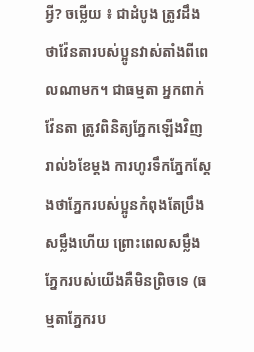អ្វី? ចម្លើយ ៖ ជាដំបូង ត្រូវដឹងថាវ៉ែនតារបស់ប្អូនវាស់តាំងពីពេលណាមក។ ជាធម្មតា អ្នកពាក់វ៉ែនតា ត្រូវពិនិត្យភ្នែកឡើងវិញរាល់៦ខែម្តង ការហូរទឹកភ្នែកស្តែងថាភ្នែករបស់ប្អូនកំពុងតែប្រឹងសម្លឹងហើយ ព្រោះពេលសម្លឹងភ្នែករបស់យើងគឺមិនព្រិចទេ (ធម្មតាភ្នែករប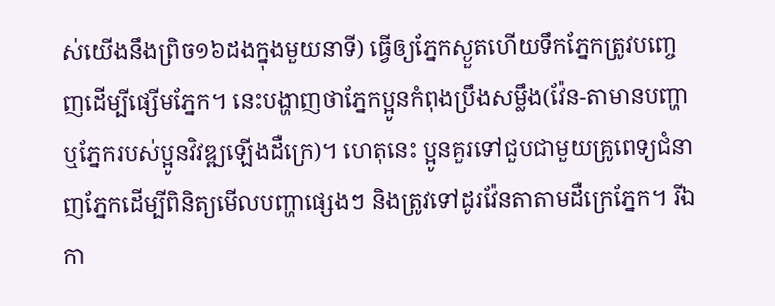ស់យើងនឹងព្រិច១៦ដងក្នុងមួយនាទី) ធ្វើឲ្យភ្នែកស្ងួតហើយទឹកភ្នែកត្រូវបញ្ចេញដើម្បីផ្សើមភ្នែក។ នេះបង្ហាញថាភ្នែកប្អូនកំពុងប្រឹងសម្លឹង(វ៉ែន-តាមានបញ្ហាឬភ្នែករបស់ប្អូនវិវឌ្ឍឡើងដឺក្រេ)។ ហេតុនេះ ប្អូនគួរទៅជួបជាមួយគ្រូពេទ្យជំនាញភ្នែកដើម្បីពិនិត្យមើលបញ្ហាផ្សេងៗ និងត្រូវទៅដូរវ៉ែនតាតាមដឺក្រេភ្នែក។ រីឯកា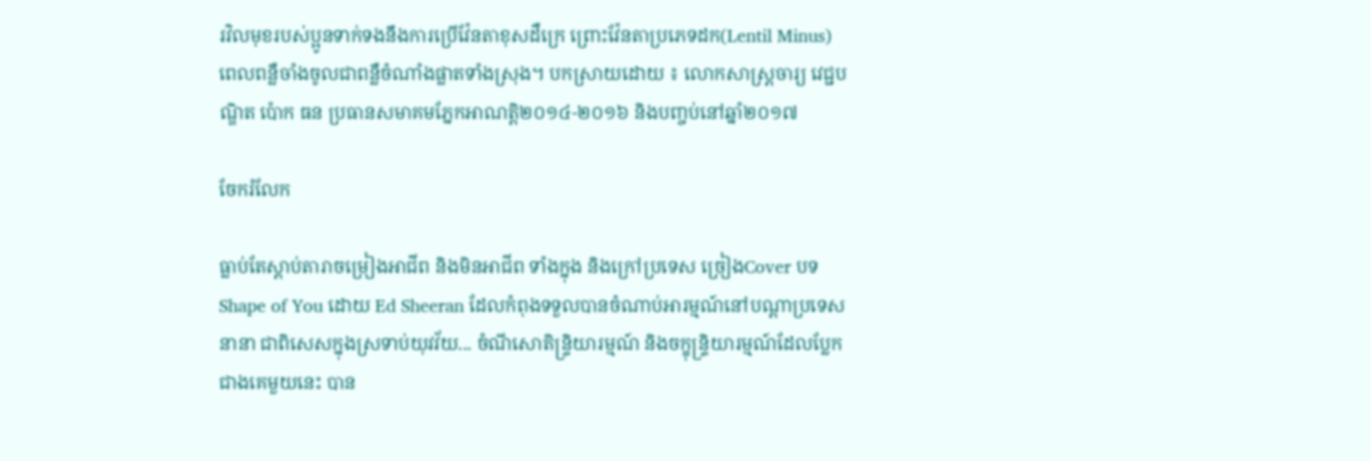រវិលមុខរបស់ប្អូនទាក់ទងនឹងការប្រើវ៉ែនតាខុសដឺក្រេ ព្រោះវ៉ែនតាប្រភេទដក(Lentil Minus)  ពេលពន្លឺចាំងចូលជាពន្លឺចំណាំងផ្លាតទាំងស្រុង។ បកស្រាយដោយ ៖ លោកសាស្ត្រចារ្យ វេជ្ជបណ្ឌិត ប៉ោក ធន ប្រធានសមាគមភ្នែកអាណត្តិ២០១៤-២០១៦ និងបញ្ចប់នៅឆ្នាំ២០១៧

ចែករំលែក

ធ្លាប់តែស្តាប់តារាចម្រៀងអាជីព និងមិនអាជីព ទាំងក្នុង និងក្រៅប្រទេស ច្រៀងCover បទ Shape of You ដោយ Ed Sheeran ដែលកំពុងទទួលបានចំណាប់អារម្មណ៍នៅបណ្តាប្រទេសនានា ជាពិសេសក្នុងស្រទាប់យុវវ័យ... ចំណីសោតិន្រ្ទិយារម្មណ៍ និងចក្ខុន្រ្ទិយារម្មណ៍ដែលប្លែកជាងគេមួយនេះ បាន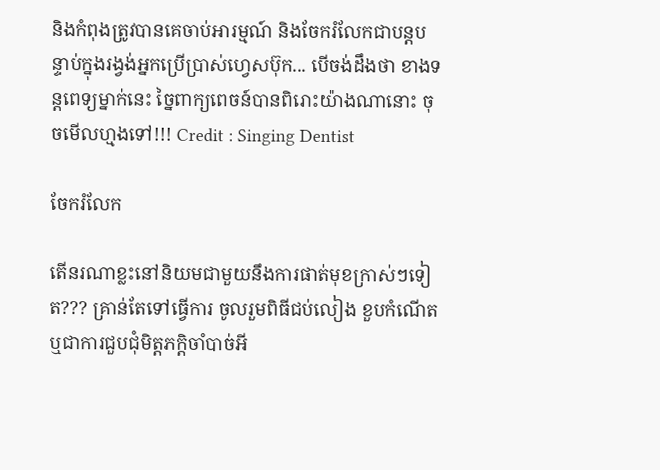និងកំពុងត្រូវបានគេចាប់អារម្មណ៍ និងចែករំលែកជាបន្តបន្ទាប់ក្នុងរង្វង់អ្នកប្រើប្រាស់ហ្វេសប៊ុក... បើចង់ដឹងថា ខាងទន្តពេទ្យម្នាក់នេះ ច្នៃពាក្យពេចន៍បានពិរោះយ៉ាងណានោះ ចុចមើលហ្មងទៅ!!! Credit : Singing Dentist

ចែករំលែក

តើនរណាខ្លះនៅនិយមជាមួយនឹងការផាត់មុខក្រាស់ៗទៀត??? គ្រាន់តែទៅធ្វើការ ចូលរួមពិធីជប់លៀង ខួបកំណើត ឬជាការជួបជុំមិត្តភក្តិចាំបាច់អី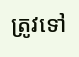ត្រូវទៅ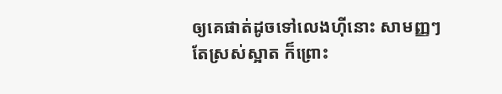ឲ្យគេផាត់ដូចទៅលេងហ៊ីនោះ សាមញ្ញៗតែស្រស់ស្អាត ក៏ព្រោះ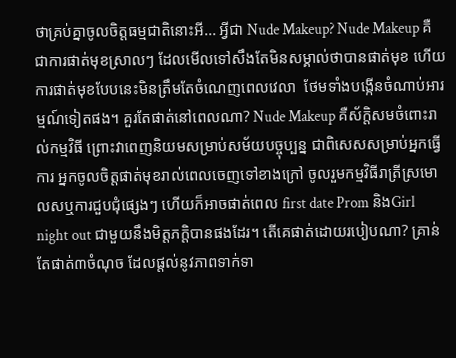ថាគ្រប់គ្នាចូលចិត្តធម្មជាតិនោះអី... អ្វីជា Nude Makeup? Nude Makeup គឺជាការផាត់មុខស្រាលៗ ដែលមើលទៅសឹងតែមិនសម្គាល់ថាបានផាត់មុខ ហើយការផាត់មុខបែបនេះមិនត្រឹមតែចំណេញពេលវេលា  ថែមទាំងបង្កើនចំណាប់អារម្មណ៍ទៀតផង។ គួរតែផាត់នៅពេលណា? Nude Makeup គឺស័ក្តិសមចំពោះរាល់កម្មវិធី ព្រោះវាពេញនិយមសម្រាប់សម័យបច្ចុប្បន្ន ជាពិសេសសម្រាប់អ្នកធ្វើការ អ្នកចូលចិត្តផាត់មុខរាល់ពេលចេញទៅខាងក្រៅ ចូលរួមកម្មវិធីរាត្រីស្រមោលសឬការជួបជុំផ្សេងៗ ហើយក៏អាចផាត់ពេល first date Prom និងGirl night out ជាមួយនឹងមិត្តភក្តិបានផងដែរ។ តើគេផាត់ដោយរបៀបណា? គ្រាន់តែផាត់៣ចំណុច ដែលផ្តល់នូវភាពទាក់ទា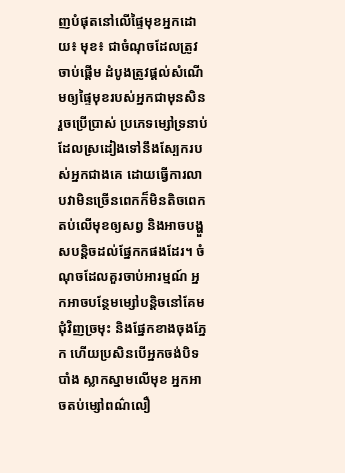ញបំផុតនៅលើផ្ទៃមុខអ្នកដោយ៖ មុខ៖ ជាចំណុចដែលត្រូវចាប់ផ្តើម ដំបូងត្រូវផ្តល់សំណើមឲ្យផ្ទៃមុខរបស់អ្នកជាមុនសិន រួចប្រើប្រាស់ ប្រភេទម្សៅទ្រនាប់ដែលស្រដៀងទៅនឹងស្បែករបស់អ្នកជាងគេ ដោយធ្វើការលាបវាមិនច្រើនពេកក៏មិនតិចពេក តប់លើមុខឲ្យសព្វ និងអាចបង្ហួសបន្តិចដល់ផ្នែកកផងដែរ។ ចំណុចដែលគួរចាប់អារម្មណ៍ អ្នកអាចបន្ថែមម្សៅបន្តិចនៅគែមជុំវិញច្រមុះ និងផ្នែកខាងចុងភ្នែក ហើយប្រសិនបើអ្នកចង់បិទបាំង ស្លាកស្នាមលើមុខ អ្នកអាចតប់ម្សៅពណ៌លឿ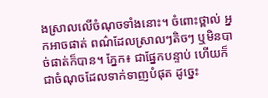ងស្រាលលើចំណុចទាំងនោះ។ ចំពោះថ្ពាល់ អ្នកអាចផាត់ ពណ៌ដែលស្រាលៗតិចៗ ឬមិនបាច់ផាត់ក៏បាន។ ភ្នែក៖ ជាផ្នែកបន្ទាប់ ហើយក៏ជាចំណុចដែលទាក់ទាញបំផុត ដូច្នេះ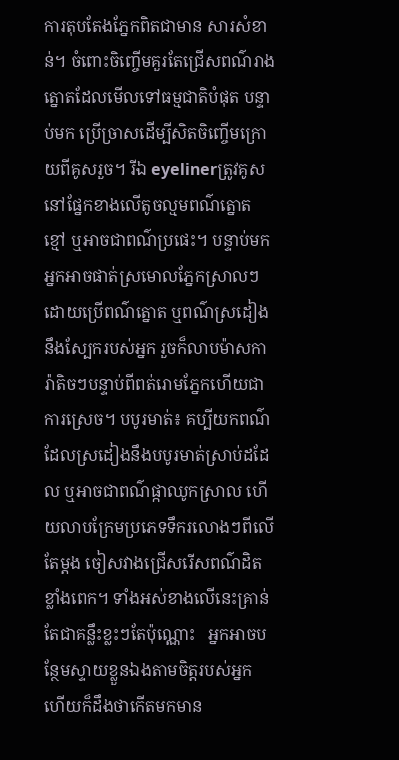ការតុបតែងភ្នែកពិតជាមាន សារសំខាន់។ ចំពោះចិញ្ចើមគួរតែជ្រើសពណ៌រាងត្នោតដែលមើលទៅធម្មជាតិបំផុត បន្ទាប់មក ប្រើច្រាសដើម្បីសិតចិញ្ចើមក្រោយពីគូសរួច។ រីឯ eyelinerត្រូវគូសនៅផ្នែកខាងលើតូចល្មមពណ៌ត្នោត ខ្មៅ ឬអាចជាពណ៌ប្រផេះ។ បន្ទាប់មកអ្នកអាចផាត់ស្រមោលភ្នែកស្រាលៗ ដោយប្រើពណ៌ត្នោត ឬពណ៌ស្រដៀងនឹងស្បែករបស់អ្នក រួចក៏លាបម៉ាសការ៉ាតិចៗបន្ទាប់ពីពត់រោមភ្នែកហើយជាការស្រេច។ បបូរមាត់៖ គប្បីយកពណ៌ដែលស្រដៀងនឹងបបូរមាត់ស្រាប់ដដែល ឬអាចជាពណ៌ផ្កាឈូកស្រាល ហើយលាបក្រែមប្រភេទទឹករលោងៗពីលើតែម្តង ចៀសវាងជ្រើសរើសពណ៌ដិតខ្លាំងពេក។ ទាំងអស់ខាងលើនេះគ្រាន់តែជាគន្លឹះខ្លះៗតែប៉ុណ្ណោះ   អ្នកអាចបន្ថែមស្ទាយខ្លួនឯងតាមចិត្តរបស់អ្នក   ហើយក៏ដឹងថាកើតមកមាន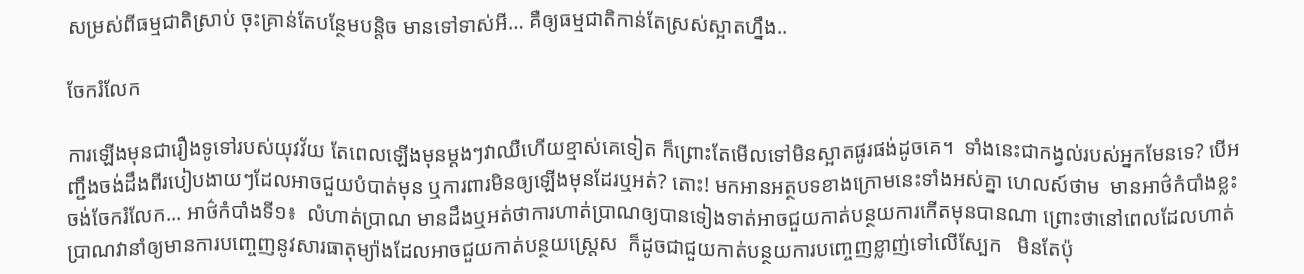សម្រស់ពីធម្មជាតិស្រាប់ ចុះគ្រាន់តែបន្ថែមបន្តិច មានទៅទាស់អី… គឺឲ្យធម្មជាតិកាន់តែស្រស់ស្អាតហ្នឹង..

ចែករំលែក

ការឡើងមុនជារឿងទូទៅរបស់យុវវ័យ តែពេលឡើងមុនម្ដងៗវាឈឺហើយខ្មាស់គេទៀត ក៏ព្រោះតែមើលទៅមិនស្អាតផូរផង់ដូចគេ។  ទាំងនេះជាកង្វល់របស់អ្នកមែនទេ? បើអញ្ជឹងចង់ដឹងពីរបៀបងាយៗដែលអាចជួយបំបាត់មុន ឬការពារមិនឲ្យឡើងមុនដែរឬអត់? តោះ! មកអានអត្ថបទខាងក្រោមនេះទាំងអស់គ្នា ហេលស៍ថាម  មានអាថ៌កំបាំងខ្លះចង់ចែករំលែក... អាថ៌កំបាំងទី១៖  លំហាត់ប្រាណ មានដឹងឬអត់ថាការហាត់ប្រាណឲ្យបានទៀងទាត់អាចជួយកាត់បន្ថយការកើតមុនបានណា ព្រោះថានៅពេលដែលហាត់ប្រាណវានាំឲ្យមានការបញ្ចេញនូវសារធាតុម្យ៉ាងដែលអាចជួយកាត់បន្ថយស្រេ្តស  ក៏ដូចជាជួយកាត់បន្ថយការបញ្ចេញខ្លាញ់ទៅលើស្បែក   មិនតែប៉ុ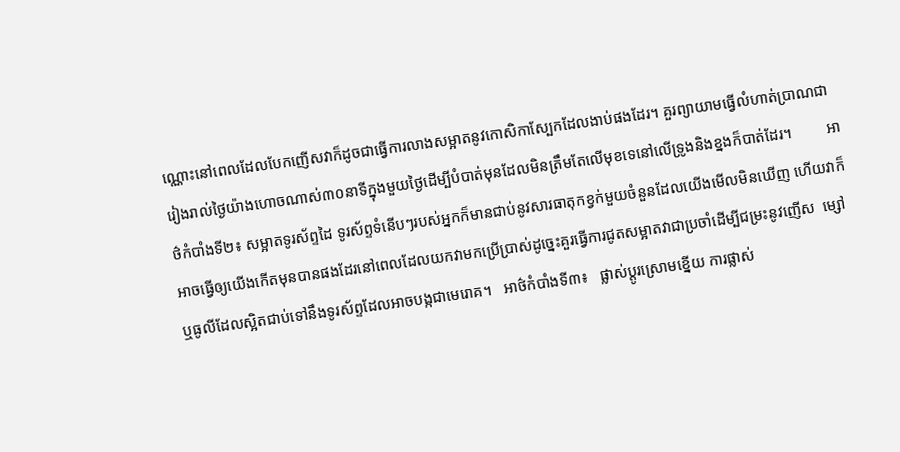ណ្ណោះនៅពេលដែលបែកញើសវាក៏ដូចជាធ្វើការលាងសម្អាតនូវកោសិកាស្បែកដែលងាប់ផងដែរ។ គួរព្យាយាមធ្វើលំហាត់ប្រាណជារៀងរាល់ថ្ងៃយ៉ាងហោចណាស់៣០នាទីក្នុងមួយថ្ងៃដើម្បីបំបាត់មុនដែលមិនត្រឹមតែលើមុខទេនៅលើទ្រូងនិងខ្នងក៏បាត់ដែរ។         អាថ៌កំបាំងទី២៖ សម្អាតទូរស័ព្ទដៃ ទូរស័ព្ទទំនើបៗរបស់អ្នកក៏មានជាប់នូវសារធាតុកខ្វក់មួយចំនួនដែលយើងមើលមិនឃើញ ហើយវាក៏អាចធ្វើឲ្យយើងកើតមុនបានផងដែរនៅពេលដែលយកវាមកប្រើប្រាស់ដូច្នេះគួរធ្វើការជូតសម្អាតវាជាប្រចាំដើម្បីជម្រះនូវញើស  ម្សៅ ឬធូលីដែលស្អិតជាប់ទៅនឹងទូរស័ព្ទដែលអាចបង្កជាមេរោគ។   អាថ៌កំបាំងទី៣៖   ផ្លាស់ប្ដូរស្រោមខ្នើយ ការផ្លាស់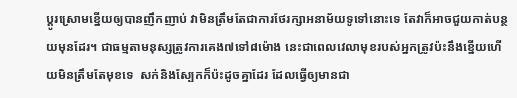ប្ដូរស្រោមខ្នើយឲ្យបានញឹកញាប់ វាមិនត្រឹមតែជាការថែរក្សាអនាម័យទូទៅនោះទេ តែវាក៏អាចជួយកាត់បន្ថយមុនដែរ។ ជាធម្មតាមនុស្សត្រូវការគេង៧ទៅ៨ម៉ោង នេះជាពេលវេលាមុខរបស់អ្នកត្រូវប៉ះនឹងខ្នើយហើយមិនត្រឹមតែមុខទេ  សក់និងស្បែកក៏ប៉ះដូចគ្នាដែរ ដែលធ្វើឲ្យមានជា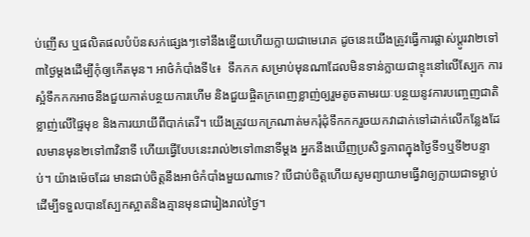ប់ញើស ឬផលិតផលបំប៉នសក់ផ្សេងៗទៅនឹងខ្នើយហើយក្លាយជាមេរោគ ដូចនេះយើងត្រូវធ្វើការផ្លាស់ប្ដូរវា២ទៅ៣ថ្ងៃម្ដងដើម្បីកុំឲ្យកើតមុន។ អាថ៌កំបាំងទី៤៖  ទឹកកក សម្រាប់មុនណាដែលមិនទាន់ក្លាយជាខ្ទុះនៅលើស្បែក ការស្អំទឹកកកអាចនឹងជួយកាត់បន្ថយការហើម និងជួយផ្ចិតក្រពេញខ្លាញ់ឲ្យរួមតូចតាមរយៈបន្ថយនូវការបញ្ចេញជាតិខ្លាញ់លើផ្ទៃមុខ និងការយាយីពីបាក់តេរី។ យើងត្រូវយកក្រណាត់មករុំដុំទឹកកករួចយកវាដាក់ទៅដាក់លើកន្លែងដែលមានមុន២ទៅ៣វិនាទី ហើយធ្វើបែបនេះរាល់២ទៅ៣នាទីម្ដង អ្នកនឹងឃើញប្រសិទ្ធភាពក្នុងថ្ងៃទី១ឬទី២បន្ទាប់។ យ៉ាងម៉េចដែរ មានជាប់ចិត្តនឹងអាថ៌កំបាំងមួយណាទេ? បើជាប់ចិត្តហើយសូមព្យាយាមធ្វើវាឲ្យក្លាយជាទម្លាប់ដើម្បីទទួលបានស្បែកស្អាតនិងគ្មានមុនជារៀងរាល់ថ្ងៃ។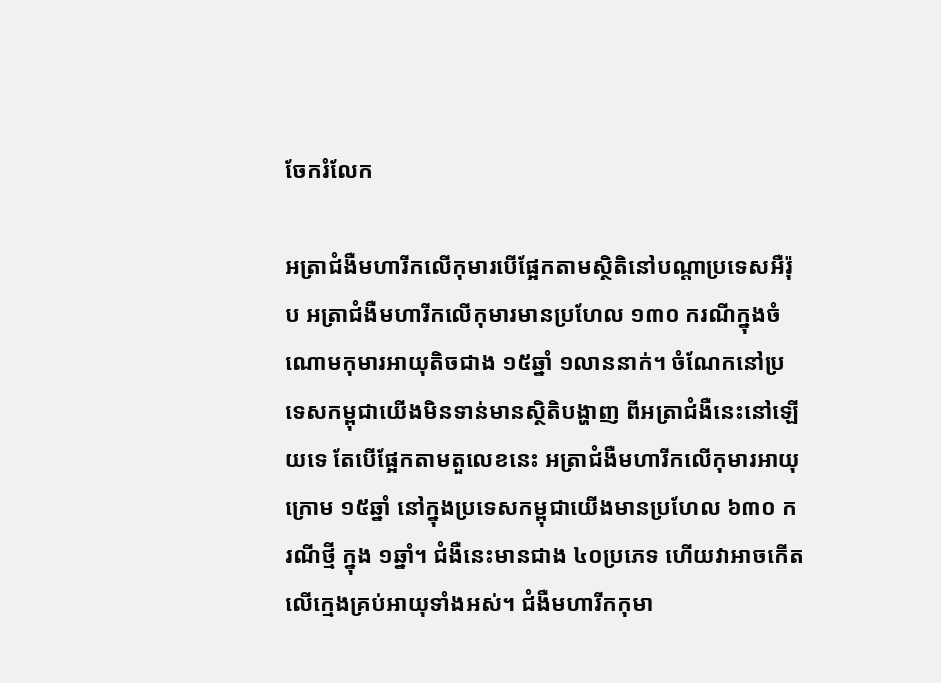ចែករំលែក

អត្រាជំងឺមហារីកលើកុមារបើផ្អែកតាមស្ថិតិនៅបណ្តាប្រទេសអឺរ៉ុប អត្រាជំងឺមហារីកលើកុមារមានប្រហែល ១៣០ ករណីក្នុងចំណោមកុមារអាយុតិចជាង ១៥ឆ្នាំ ១លាននាក់។ ចំណែកនៅប្រទេសកម្ពុជាយើងមិនទាន់មានស្ថិតិបង្ហាញ ពីអត្រាជំងឺនេះនៅឡើយទេ តែបើផ្អែកតាមតួលេខនេះ អត្រាជំងឺមហារីកលើកុមារអាយុក្រោម ១៥ឆ្នាំ នៅក្នុងប្រទេសកម្ពុជាយើងមានប្រហែល ៦៣០ ករណីថ្មី ក្នុង ១ឆ្នាំ។ ជំងឺនេះមានជាង ៤០ប្រភេទ ហើយវាអាចកើតលើក្មេងគ្រប់អាយុទាំងអស់។ ជំងឺមហារីកកុមា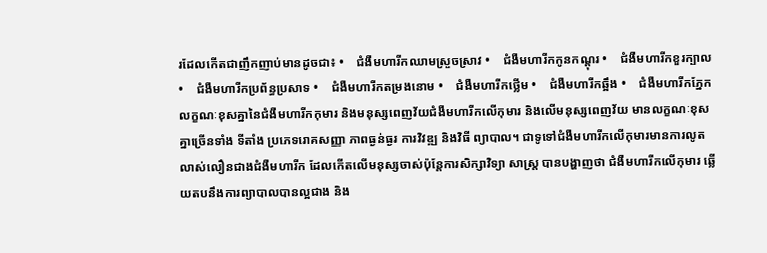រដែលកើតជាញឹកញាប់មានដូចជា៖ •    ជំងឺមហារីកឈាមស្រួចស្រាវ •    ជំងឺមហារីកកូនកណ្តុរ •    ជំងឺមហារីកខួរក្បាល •    ជំងឺមហារីកប្រព័ន្ធប្រសាទ •    ជំងឺមហារីកតម្រងនោម •    ជំងឺមហារីកថ្លើម •    ជំងឺមហារីកឆ្អឹង •    ជំងឺមហារីកភ្នែក         លក្ខណៈខុសគ្នានៃជំងឺមហារីកកុមារ និងមនុស្សពេញវ័យជំងឺមហារីកលើកុមារ និងលើមនុស្សពេញវ័យ មានលក្ខណៈខុសគ្នាច្រើនទាំង ទីតាំង ប្រភេទរោគសញ្ញា ភាពធ្ងន់ធ្ងរ ការវិវឌ្ឍ និងវិធី ព្យាបាល។ ជាទូទៅជំងឺមហារីកលើកុមារមានការលូតលាស់លឿនជាងជំងឺមហារីក ដែលកើតលើមនុស្សចាស់ប៉ុន្តែការសិក្សាវិទ្យា សាស្ត្រ បានបង្ហាញថា ជំងឺមហារីកលើកុមារ ឆ្លើយតបនឹងការព្យាបាលបានល្អជាង និង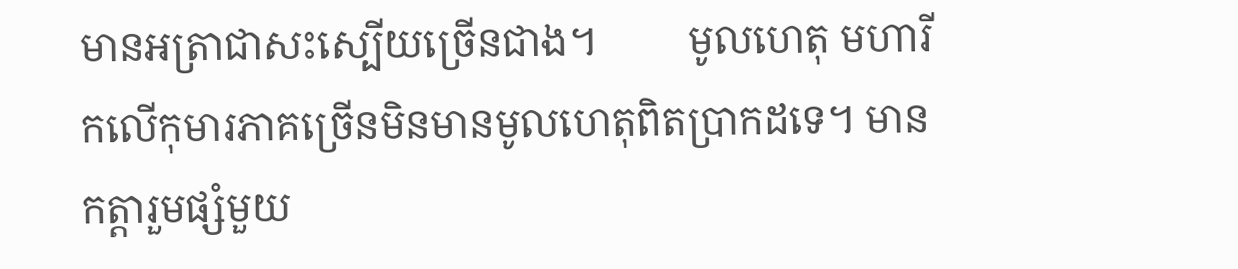មានអត្រាជាសះស្បើយច្រើនជាង។         មូលហេតុ មហារីកលើកុមារភាគច្រើនមិនមានមូលហេតុពិតប្រាកដទេ។ មានកត្តារួមផ្សំមួយ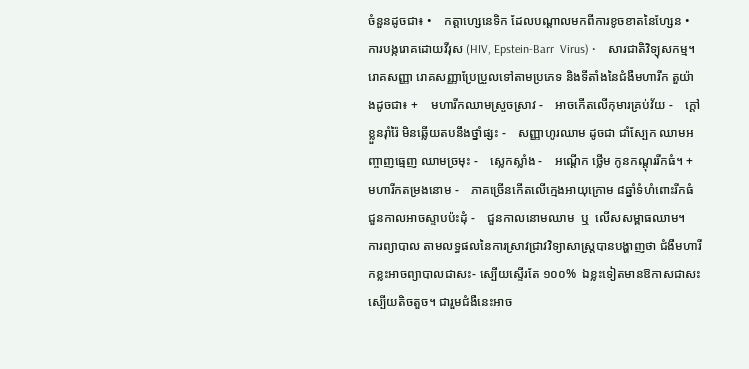ចំនួនដូចជា៖ •    កត្តាហ្សេនេទិក ដែលបណ្តាលមកពីការខូចខាតនៃហ្សែន •    ការបង្ករោគដោយវីរុស (HIV, Epstein-Barr  Virus) •    សារជាតិវិទ្យុសកម្ម។         រោគសញ្ញា រោគសញ្ញាប្រែប្រួលទៅតាមប្រភេទ និងទីតាំងនៃជំងឺមហារីក តួយ៉ាងដូចជា៖ +    មហារីកឈាមស្រួចស្រាវ -    អាចកើតលើកុមារគ្រប់វ័យ -    ក្តៅខ្លួនរ៉ាំរ៉ៃ មិនឆ្លើយតបនឹងថ្នាំផ្សះ -    សញ្ញាហូរឈាម ដូចជា ជាំស្បែក ឈាមអញ្ចាញធ្មេញ ឈាមច្រមុះ -    ស្លេកស្លាំង -    អណ្តើក ថ្លើម កូនកណ្តុររីកធំ។ +    មហារីកតម្រងនោម -    ភាគច្រើនកើតលើក្មេងអាយុក្រោម ៨ឆ្នាំទំហំពោះរីកធំ ជួនកាលអាចស្ទាបប៉ះដុំ -    ជួនកាលនោមឈាម  ឬ  លើសសម្ពាធឈាម។     ការព្យាបាល តាមលទ្ធផលនៃការស្រាវជ្រាវវិទ្យាសាស្ត្របានបង្ហាញថា ជំងឺមហារីកខ្លះអាចព្យាបាលជាសះ- ស្បើយស្ទើរតែ ១០០%  ឯខ្លះទៀតមានឱកាសជាសះស្បើយតិចតួច។ ជារួមជំងឺនេះអាច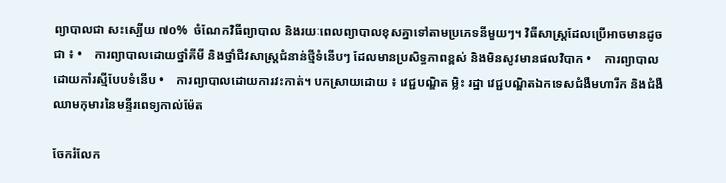ព្យាបាលជា សះស្បើយ ៧០%  ចំណែកវិធីព្យាបាល និងរយៈពេលព្យាបាលខុសគ្នាទៅតាមប្រភេទនីមួយៗ។ វិធីសាស្ត្រដែលប្រើអាចមានដូចជា ៖ •    ការព្យាបាលដោយថ្នាំគីមី និងថ្នាំជីវសាស្ត្រជំនាន់ថ្មីទំនើបៗ ដែលមានប្រសិទ្ធភាពខ្ពស់ និងមិនសូវមានផលវិបាក •    ការព្យាបាលដោយកាំរស្មីបែបទំនើប •    ការព្យាបាលដោយការវះកាត់។ បកស្រាយដោយ ៖ វេជ្ជបណ្ឌិត ម្លិះ រដ្ឋា វេជ្ជបណ្ឌិតឯកទេសជំងឺមហារីក និងជំងឺឈាមកុមារនៃមន្ទីរពេទ្យកាល់ម៉ែត

ចែករំលែក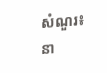សំណួរ៖ នា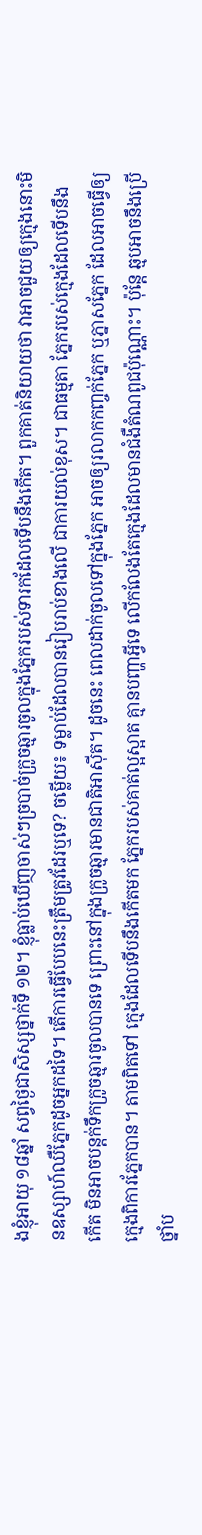ងខ្ញុំអាយុ ១៨ឆ្នាំ សព្វថ្ងៃជាសិស្សថ្នាក់ទី ១២។ ខ្ញុំធ្លាប់ឃើញចាស់ៗច្របាច់ក្រូចឆ្មារចូលក្នុងភ្នែករបស់ទារកដែលទើបនឹងកើត។ ពួកគាត់និយាយថា វាអាចជួយឲ្យក្មេងនោះមិនឧស្សាហ៍ឈឺភ្នែកដូចអ្នកដទៃ។ តើការធ្វើបែបនេះត្រឹមត្រូវដែរឬទេ? ចម្លើយ៖ ទម្លាប់ដែលបានរៀបរាប់ខាងលើ ជាការយល់ខុស។ ជាធម្មតា ភ្នែករបស់ក្មេងដែលទើបនឹងកើត មិនអាចបន្តក់ទឹកក្រូចឆ្មារចូលបានទេ ព្រោះនៅក្នុងក្រូចឆ្មារមានជាតិអាស៊ីត។ ដូចនេះ ពេលដាក់ចូលទៅក្នុងភ្នែក អាចឲ្យរលាកកញ្ចក់ភ្នែក ឬភ្នាសភ្នែក ដែលអាចធ្វើឲ្យក្មេងពិការភ្នែកបាន។ តាមពិតទៅ ក្មេងដែលទើបនឹងកើតមក ភ្នែករបស់គាត់ល្អស្អាត គ្មានបញ្ហាអ្វីទេ លើកលែងតែក្មេងដែលមានជំងឺតំណពូជប៉ុណ្ណោះ។ ប៉ុន្តែ ឆ្មបអាចនឹងប្រើថ្នាំប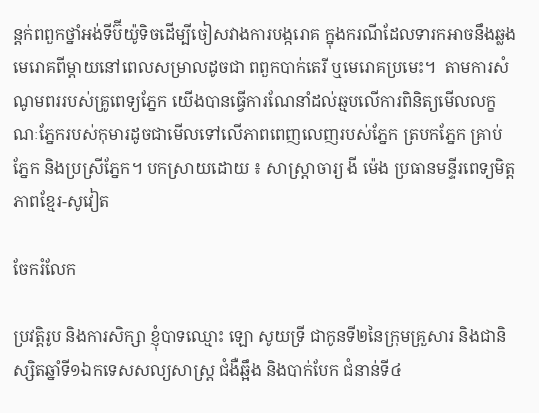ន្តក់ពពួកថ្នាំអង់ទីប៊ីយ៉ូទិចដើម្បីចៀសវាងការបង្ករោគ ក្នុងករណីដែលទារកអាចនឹងឆ្លងមេរោគពីម្តាយនៅពេលសម្រាលដូចជា ពពួកបាក់តេរី ឬមេរោគប្រមេះ។  តាមការសំណូមពររបស់គ្រូពេទ្យភ្នែក យើងបានធ្វើការណែនាំដល់ឆ្មបលើការពិនិត្យមើលលក្ខណៈភ្នែករបស់កុមារដូចជាមើលទៅលើភាពពេញលេញរបស់ភ្នែក ត្របកភ្នែក គ្រាប់ភ្នែក និងប្រស្រីភ្នែក។ បកស្រាយដោយ ៖ សាស្ត្រាចារ្យ ងី ម៉េង ប្រធានមន្ទីរពេទ្យមិត្តភាពខ្មែរ-សូវៀត

ចែករំលែក

ប្រវត្តិរូប និងការសិក្សា ខ្ញុំបាទឈ្មោះ ឡោ សូយទ្រី ជាកូនទី២នៃក្រុមគ្រួសារ និងជានិស្សិតឆ្នាំទី១ឯកទេសសល្យសាស្រ្ត ជំងឺឆ្អឹង និងបាក់បែក ជំនាន់ទី៤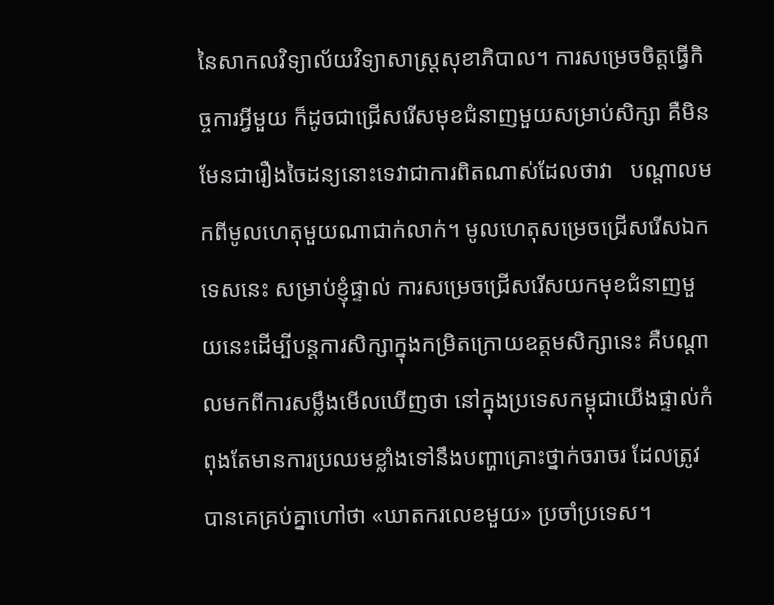នៃសាកលវិទ្យាល័យវិទ្យាសាស្រ្តសុខាភិបាល។ ការសម្រេចចិត្តធ្វើកិច្ចការអ្វីមួយ ក៏ដូចជាជ្រើសរើសមុខជំនាញមួយសម្រាប់សិក្សា គឺមិនមែនជារឿងចៃដន្យនោះទេវាជាការពិតណាស់ដែលថាវា   បណ្តាលមកពីមូលហេតុមួយណាជាក់លាក់។ មូលហេតុសម្រេចជ្រើសរើសឯកទេសនេះ សម្រាប់ខ្ញុំផ្ទាល់ ការសម្រេចជ្រើសរើសយកមុខជំនាញមួយនេះដើម្បីបន្តការសិក្សាក្នុងកម្រិតក្រោយឧត្តមសិក្សានេះ គឺបណ្តាលមកពីការសម្លឹងមើលឃើញថា នៅក្នុងប្រទេសកម្ពុជាយើងផ្ទាល់កំពុងតែមានការប្រឈមខ្លាំងទៅនឹងបញ្ហាគ្រោះថ្នាក់ចរាចរ ដែលត្រូវបានគេគ្រប់គ្នាហៅថា «ឃាតករលេខមួយ» ប្រចាំប្រទេស។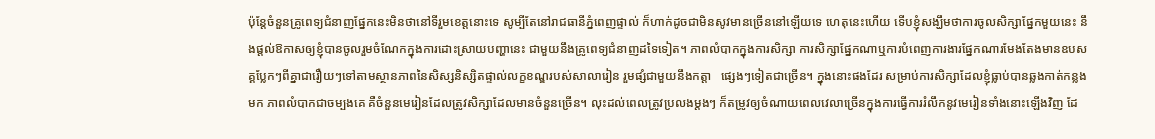ប៉ុន្តែចំនួនគ្រូពេទ្យជំនាញផ្នែកនេះមិនថានៅទីរួមខេត្តនោះទេ សូម្បីតែនៅរាជធានីភ្នំពេញផ្ទាល់ ក៏ហាក់ដូចជាមិនសូវមានច្រើននៅឡើយទេ ហេតុនេះហើយ ទើបខ្ញុំសង្ឃឹមថាការចូលសិក្សាផ្នែកមួយនេះ នឹងផ្តល់ឱកាសឲ្យខ្ញុំបានចូលរួមចំណែកក្នុងការដោះស្រាយបញ្ហានេះ ជាមួយនឹងគ្រូពេទ្យជំនាញដទៃទៀត។ ភាពលំបាកក្នុងការសិក្សា ការសិក្សាផ្នែកណាឬការបំពេញការងារផ្នែកណារមែងតែងមានឧបសគ្គប្លែកៗពីគ្នាជារឿយៗទៅតាមស្ថានភាពនៃសិស្សនិស្សិតផ្ទាល់លក្ខខណ្ឌរបស់សាលារៀន រួមផ្សំជាមួយនឹងកត្តា   ផ្សេងៗទៀតជាច្រើន។ ក្នុងនោះផងដែរ សម្រាប់ការសិក្សាដែលខ្ញុំធ្លាប់បានឆ្លងកាត់កន្លងមក ភាពលំបាកជាចម្បងគេ គឺចំនួនមេរៀនដែលត្រូវសិក្សាដែលមានចំនួនច្រើន។ លុះដល់ពេលត្រូវប្រលងម្តងៗ ក៏តម្រូវឲ្យចំណាយពេលវេលាច្រើនក្នុងការធ្វើការរំលឹកនូវមេរៀនទាំងនោះឡើងវិញ ដែ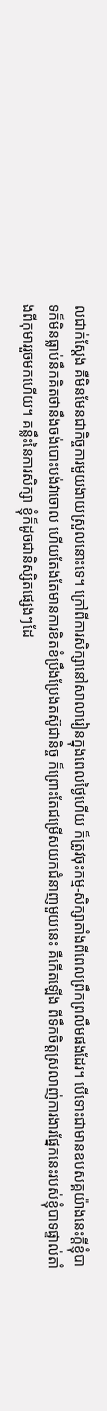លជាក់ស្តែង គឺមិនមែនជាកិច្ចការមួយងាយស្រួលនោះទេ។ ក្រៅពីការសិក្សានៅសាលារៀនក្នុងពេលថ្ងៃហើយ ក៏ត្រូវចុះកម្ម-សិក្សាតាំងពីពេលព្រឹកព្រលឹមផងដែរ។ បើទោះជាមានឧបសគ្គយ៉ាងនេះក្តីខ្ញុំបាទក៏មិនធ្លាប់នឹកគិតថានឹងចង់បោះបង់វាចោល ហើយតែងតែមានការខិតខំប្រឹងប្រែងតស៊ូជានិច្ច ក៏ព្រោះតែជម្រើសយកជំនាញមួយនេះ គឺកើតឡើង ពីទឹកចិត្តស្រលាញ់ការងារផ្នែកនេះរបស់ខ្ញុំបាទផ្ទាល់តាំងពីកុមាររួចមកហើយ។ គន្លឹះនៃការសិក្សា ខ្ញុំក៏ដូចជានិស្សិតផ្សេងៗដែ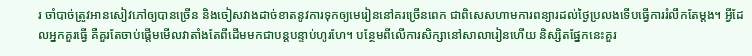រ ចាំបាច់ត្រូវអានសៀវភៅឲ្យបានច្រើន និងចៀសវាងដាច់ខាតនូវការទុកឲ្យមេរៀននៅគរច្រើនពេក ជាពិសេសហាមការពន្យារដល់ថ្ងៃប្រលងទើបធ្វើការរំលឹកតែម្តង។ អ្វីដែលអ្នកគួរធ្វើ គឺគួរតែចាប់ផ្តើមមើលវាតាំងតែពីដើមមកជាបន្តបន្ទាប់ហូរហែ។ បន្ថែមពីលើការសិក្សានៅសាលារៀនហើយ និស្សិតផ្នែកនេះគួរ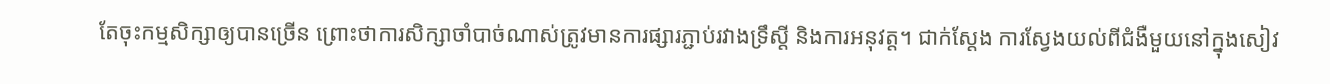តែចុះកម្មសិក្សាឲ្យបានច្រើន ព្រោះថាការសិក្សាចាំបាច់ណាស់ត្រូវមានការផ្សារភ្ជាប់រវាងទ្រឹស្តី និងការអនុវត្ត។ ជាក់ស្តែង ការស្វែងយល់ពីជំងឺមួយនៅក្នុងសៀវ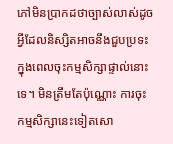ភៅមិនប្រាកដថាច្បាស់លាស់ដូចអ្វីដែលនិស្សិតអាចនឹងជួបប្រទះក្នុងពេលចុះកម្មសិក្សាផ្ទាល់នោះទេ។ មិនត្រឹមតែប៉ុណ្ណោះ ការចុះកម្មសិក្សានេះទៀតសោ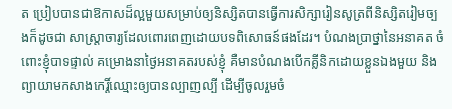ត ប្រៀបបានជាឱកាសដ៏ល្អមួយសម្រាប់ឲ្យនិស្សិតបានធ្វើការសិក្សារៀនសូត្រពីនិស្សិតរៀមច្បងក៏ដូចជា សាស្រ្តាចារ្យដែលពោរពេញដោយបទពិសោធន៍ផងដែរ។ បំណងប្រាថ្នានៃអនាគត ចំពោះខ្ញុំបាទផ្ទាល់ គម្រោងនាថ្ងៃអនាគតរបស់ខ្ញុំ គឺមានបំណងបើកគ្លីនិកដោយខ្លួនឯងមួយ និងព្យាយាមកសាងកេរ្តិ៍ឈ្មោះឲ្យបានល្បាញល្បី ដើម្បីចូលរួមចំ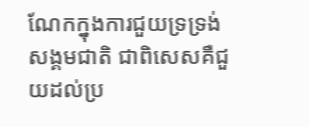ណែកក្នុងការជួយទ្រទ្រង់សង្គមជាតិ ជាពិសេសគឺជួយដល់ប្រ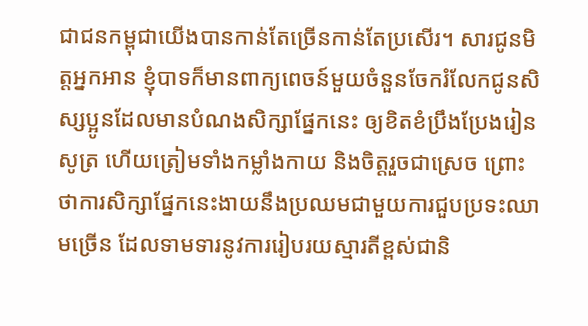ជាជនកម្ពុជាយើងបានកាន់តែច្រើនកាន់តែប្រសើរ។ សារជូនមិត្តអ្នកអាន ខ្ញុំបាទក៏មានពាក្យពេចន៍មួយចំនួនចែករំលែកជូនសិស្សប្អូនដែលមានបំណងសិក្សាផ្នែកនេះ ឲ្យខិតខំប្រឹងប្រែងរៀនសូត្រ ហើយត្រៀមទាំងកម្លាំងកាយ និងចិត្តរួចជាស្រេច ព្រោះថាការសិក្សាផ្នែកនេះងាយនឹងប្រឈមជាមួយការជួបប្រទះឈាមច្រើន ដែលទាមទារនូវការរៀបរយស្មារតីខ្ពស់ជានិ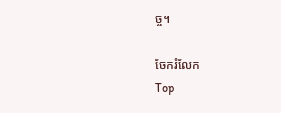ច្ច។

ចែករំលែក
Top